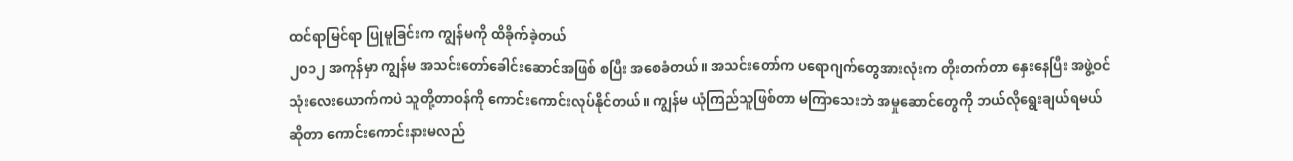ထင်ရာမြင်ရာ ပြုမူခြင်းက ကျွန်မကို ထိခိုက်ခဲ့တယ်
၂၀၁၂ အကုန်မှာ ကျွန်မ အသင်းတော်ခေါင်းဆောင်အဖြစ် စပြီး အစေခံတယ်။ အသင်းတော်က ပရောဂျက်တွေအားလုံးက တိုးတက်တာ နှေးနေပြီး အဖွဲ့ဝင် သုံးလေးယောက်ကပဲ သူတို့တာဝန်ကို ကောင်းကောင်းလုပ်နိုင်တယ်။ ကျွန်မ ယုံကြည်သူဖြစ်တာ မကြာသေးဘဲ အမှုဆောင်တွေကို ဘယ်လိုရွေးချယ်ရမယ်ဆိုတာ ကောင်းကောင်းနားမလည်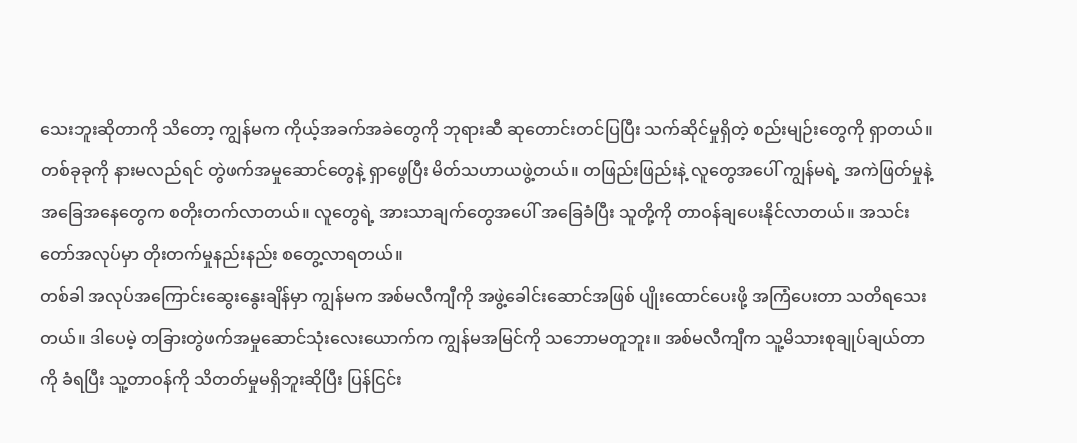သေးဘူးဆိုတာကို သိတော့ ကျွန်မက ကိုယ့်အခက်အခဲတွေကို ဘုရားဆီ ဆုတောင်းတင်ပြပြီး သက်ဆိုင်မှုရှိတဲ့ စည်းမျဉ်းတွေကို ရှာတယ်။ တစ်ခုခုကို နားမလည်ရင် တွဲဖက်အမှုဆောင်တွေနဲ့ ရှာဖွေပြီး မိတ်သဟာယဖွဲ့တယ်။ တဖြည်းဖြည်းနဲ့ လူတွေအပေါ် ကျွန်မရဲ့ အကဲဖြတ်မှုနဲ့ အခြေအနေတွေက စတိုးတက်လာတယ်။ လူတွေရဲ့ အားသာချက်တွေအပေါ် အခြေခံပြီး သူတို့ကို တာဝန်ချပေးနိုင်လာတယ်။ အသင်းတော်အလုပ်မှာ တိုးတက်မှုနည်းနည်း စတွေ့လာရတယ်။
တစ်ခါ အလုပ်အကြောင်းဆွေးနွေးချိန်မှာ ကျွန်မက အစ်မလီကျီကို အဖွဲ့ခေါင်းဆောင်အဖြစ် ပျိုးထောင်ပေးဖို့ အကြံပေးတာ သတိရသေးတယ်။ ဒါပေမဲ့ တခြားတွဲဖက်အမှုဆောင်သုံးလေးယောက်က ကျွန်မအမြင်ကို သဘောမတူဘူး။ အစ်မလီကျီက သူ့မိသားစုချုပ်ချယ်တာကို ခံရပြီး သူ့တာဝန်ကို သိတတ်မှုမရှိဘူးဆိုပြီး ပြန်ငြင်း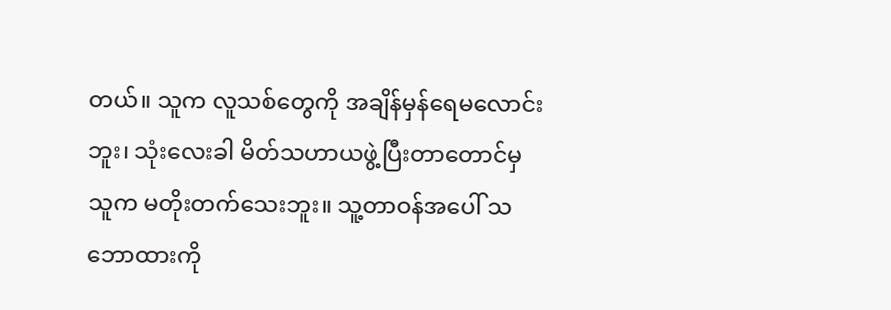တယ်။ သူက လူသစ်တွေကို အချိန်မှန်ရေမလောင်းဘူး၊ သုံးလေးခါ မိတ်သဟာယဖွဲ့ပြီးတာတောင်မှ သူက မတိုးတက်သေးဘူး။ သူ့တာဝန်အပေါ် သဘောထားကို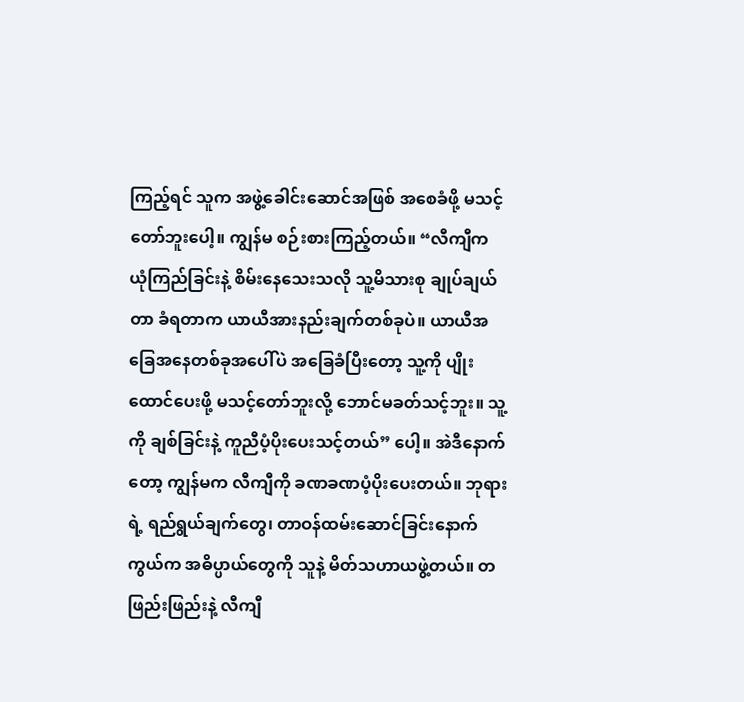ကြည့်ရင် သူက အဖွဲ့ခေါင်းဆောင်အဖြစ် အစေခံဖို့ မသင့်တော်ဘူးပေါ့။ ကျွန်မ စဉ်းစားကြည့်တယ်။ “လီကျီက ယုံကြည်ခြင်းနဲ့ စိမ်းနေသေးသလို သူ့မိသားစု ချုပ်ချယ်တာ ခံရတာက ယာယီအားနည်းချက်တစ်ခုပဲ။ ယာယီအခြေအနေတစ်ခုအပေါ်ပဲ အခြေခံပြီးတော့ သူ့ကို ပျိုးထောင်ပေးဖို့ မသင့်တော်ဘူးလို့ ဘောင်မခတ်သင့်ဘူး။ သူ့ကို ချစ်ခြင်းနဲ့ ကူညီပံ့ပိုးပေးသင့်တယ်” ပေါ့။ အဲဒီနောက်တော့ ကျွန်မက လီကျီကို ခဏခဏပံ့ပိုးပေးတယ်။ ဘုရားရဲ့ ရည်ရွယ်ချက်တွေ၊ တာဝန်ထမ်းဆောင်ခြင်းနောက်ကွယ်က အဓိပ္ပာယ်တွေကို သူနဲ့ မိတ်သဟာယဖွဲ့တယ်။ တဖြည်းဖြည်းနဲ့ လီကျီ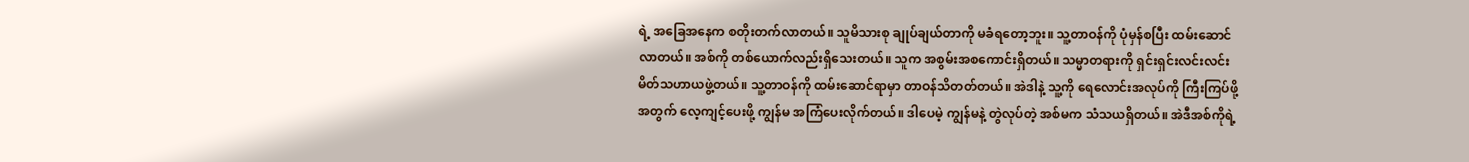ရဲ့ အခြေအနေက စတိုးတက်လာတယ်။ သူမိသားစု ချုပ်ချယ်တာကို မခံရတော့ဘူး။ သူ့တာဝန်ကို ပုံမှန်စပြီး ထမ်းဆောင်လာတယ်။ အစ်ကို တစ်ယောက်လည်းရှိသေးတယ်။ သူက အစွမ်းအစကောင်းရှိတယ်။ သမ္မာတရားကို ရှင်းရှင်းလင်းလင်း မိတ်သဟာယဖွဲ့တယ်။ သူ့တာဝန်ကို ထမ်းဆောင်ရာမှာ တာဝန်သိတတ်တယ်။ အဲဒါနဲ့ သူ့ကို ရေလောင်းအလုပ်ကို ကြီးကြပ်ဖို့အတွက် လေ့ကျင့်ပေးဖို့ ကျွန်မ အကြံပေးလိုက်တယ်။ ဒါပေမဲ့ ကျွန်မနဲ့ တွဲလုပ်တဲ့ အစ်မက သံသယရှိတယ်။ အဲဒီအစ်ကိုရဲ့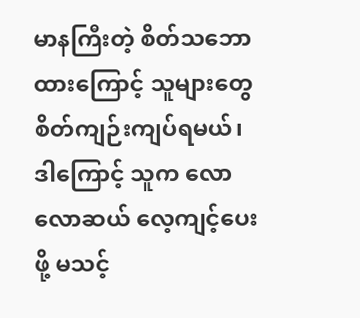မာနကြီးတဲ့ စိတ်သဘောထားကြောင့် သူများတွေ စိတ်ကျဉ်းကျပ်ရမယ်၊ ဒါကြောင့် သူက လောလောဆယ် လေ့ကျင့်ပေးဖို့ မသင့်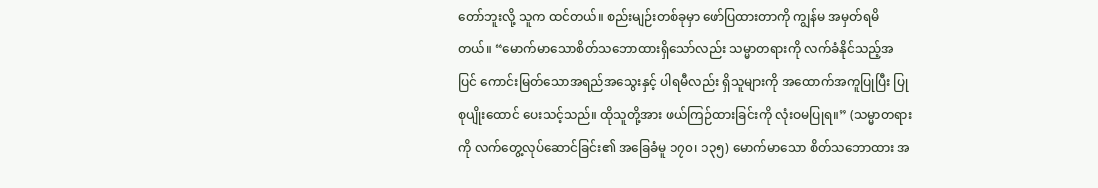တော်ဘူးလို့ သူက ထင်တယ်။ စည်းမျဉ်းတစ်ခုမှာ ဖော်ပြထားတာကို ကျွန်မ အမှတ်ရမိတယ်။ “မောက်မာသောစိတ်သဘောထားရှိသော်လည်း သမ္မာတရားကို လက်ခံနိုင်သည့်အပြင် ကောင်းမြတ်သောအရည်အသွေးနှင့် ပါရမီလည်း ရှိသူများကို အထောက်အကူပြုပြီး ပြုစုပျိုးထောင် ပေးသင့်သည်။ ထိုသူတို့အား ဖယ်ကြဉ်ထားခြင်းကို လုံးဝမပြုရ။” (သမ္မာတရားကို လက်တွေ့လုပ်ဆောင်ခြင်း၏ အခြေခံမူ ၁၇၀၊ ၁၃၅) မောက်မာသော စိတ်သဘောထား အ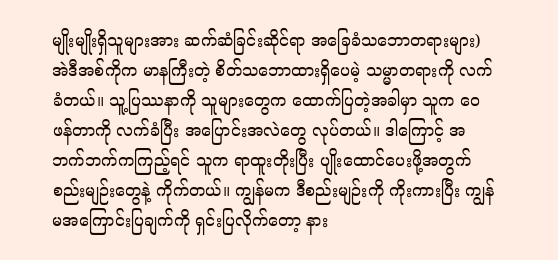မျိုးမျိုးရှိသူများအား ဆက်ဆံခြင်းဆိုင်ရာ အခြေခံသဘောတရားများ) အဲဒီအစ်ကိုက မာနကြီးတဲ့ စိတ်သဘောထားရှိပေမဲ့ သမ္မာတရားကို လက်ခံတယ်။ သူ့ပြဿနာကို သူများတွေက ထောက်ပြတဲ့အခါမှာ သူက ဝေဖန်တာကို လက်ခံပြီး အပြောင်းအလဲတွေ လုပ်တယ်။ ဒါကြောင့် အဘက်ဘက်ကကြည့်ရင် သူက ရာထူးတိုးပြီး ပျိုးထောင်ပေးဖို့အတွက် စည်းမျဉ်းတွေနဲ့ ကိုက်တယ်။ ကျွန်မက ဒီစည်းမျဉ်းကို ကိုးကားပြီး ကျွန်မအကြောင်းပြချက်ကို ရှင်းပြလိုက်တော့ နား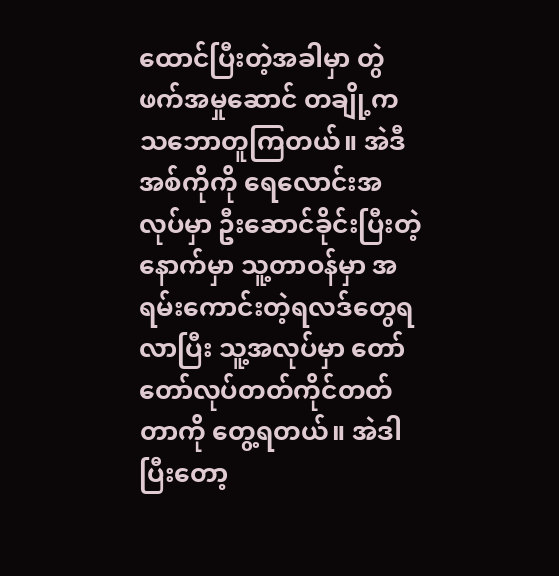ထောင်ပြီးတဲ့အခါမှာ တွဲဖက်အမှုဆောင် တချို့က သဘောတူကြတယ်။ အဲဒီအစ်ကိုကို ရေလောင်းအလုပ်မှာ ဦးဆောင်ခိုင်းပြီးတဲ့နောက်မှာ သူ့တာဝန်မှာ အရမ်းကောင်းတဲ့ရလဒ်တွေရလာပြီး သူ့အလုပ်မှာ တော်တော်လုပ်တတ်ကိုင်တတ်တာကို တွေ့ရတယ်။ အဲဒါပြီးတော့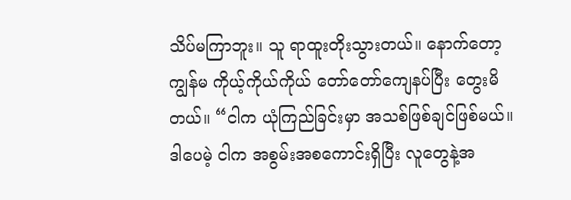သိပ်မကြာဘူး။ သူ ရာထူးတိုးသွားတယ်။ နောက်တော့ ကျွန်မ ကိုယ့်ကိုယ်ကိုယ် တော်တော်ကျေနပ်ပြီး တွေးမိတယ်။ “ငါက ယုံကြည်ခြင်းမှာ အသစ်ဖြစ်ချင်ဖြစ်မယ်။ ဒါပေမဲ့ ငါက အစွမ်းအစကောင်းရှိပြီး လူတွေနဲ့အ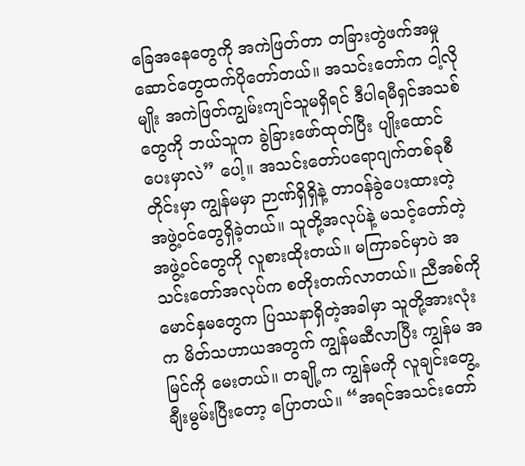ခြေအနေတွေကို အကဲဖြတ်တာ တခြားတွဲဖက်အမှုဆောင်တွေထက်ပိုတော်တယ်။ အသင်းတော်က ငါ့လိုမျိုး အကဲဖြတ်ကျွမ်းကျင်သူမရှိရင် ဒီပါရမီရှင်အသစ်တွေကို ဘယ်သူက ခွဲခြားဖော်ထုတ်ပြီး ပျိုးထောင်ပေးမှာလဲ” ပေါ့။ အသင်းတော်ပရောဂျက်တစ်ခုစီတိုင်းမှာ ကျွန်မမှာ ဉာဏ်ရှိရှိနဲ့ တာဝန်ခွဲပေးထားတဲ့ အဖွဲ့ဝင်တွေရှိခဲ့တယ်။ သူတို့အလုပ်နဲ့ မသင့်တော်တဲ့အဖွဲ့ဝင်တွေကို လူစားထိုးတယ်။ မကြာခင်မှာပဲ အသင်းတော်အလုပ်က စတိုးတက်လာတယ်။ ညီအစ်ကိုမောင်နှမတွေက ပြဿနာရှိတဲ့အခါမှာ သူတို့အားလုံးက မိတ်သဟာယအတွက် ကျွန်မဆီလာပြီး ကျွန်မ အမြင်ကို မေးတယ်။ တချို့က ကျွန်မကို လူချင်းတွေ့ ချီးမွမ်းပြီးတော့ ပြောတယ်။ “အရင်အသင်းတော်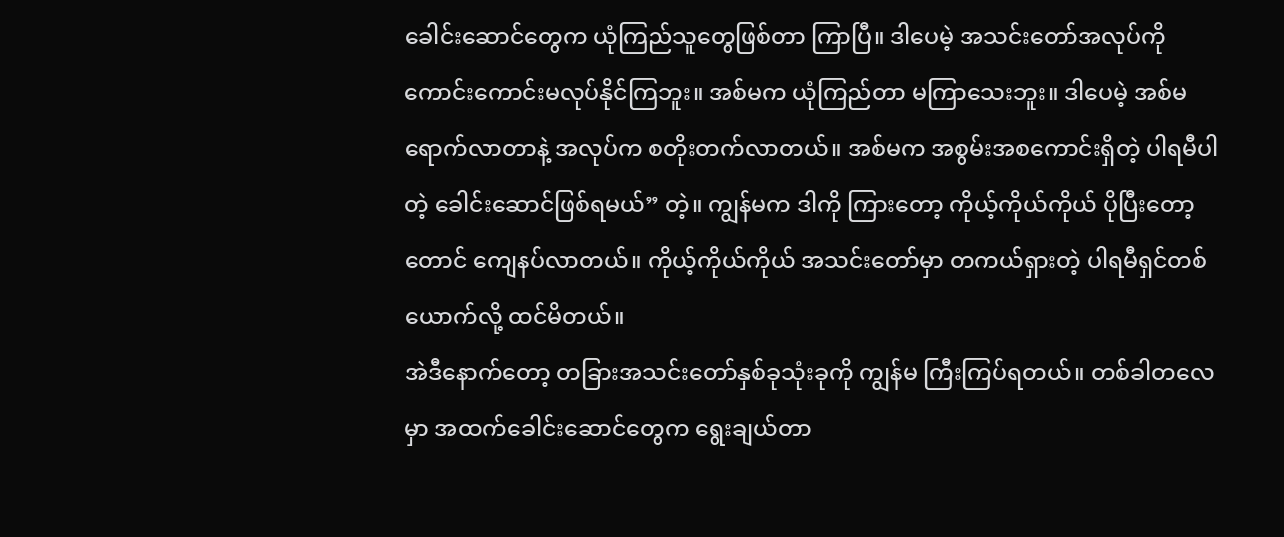ခေါင်းဆောင်တွေက ယုံကြည်သူတွေဖြစ်တာ ကြာပြီ။ ဒါပေမဲ့ အသင်းတော်အလုပ်ကို ကောင်းကောင်းမလုပ်နိုင်ကြဘူး။ အစ်မက ယုံကြည်တာ မကြာသေးဘူး။ ဒါပေမဲ့ အစ်မရောက်လာတာနဲ့ အလုပ်က စတိုးတက်လာတယ်။ အစ်မက အစွမ်းအစကောင်းရှိတဲ့ ပါရမီပါတဲ့ ခေါင်းဆောင်ဖြစ်ရမယ်” တဲ့။ ကျွန်မက ဒါကို ကြားတော့ ကိုယ့်ကိုယ်ကိုယ် ပိုပြီးတော့တောင် ကျေနပ်လာတယ်။ ကိုယ့်ကိုယ်ကိုယ် အသင်းတော်မှာ တကယ်ရှားတဲ့ ပါရမီရှင်တစ်ယောက်လို့ ထင်မိတယ်။
အဲဒီနောက်တော့ တခြားအသင်းတော်နှစ်ခုသုံးခုကို ကျွန်မ ကြီးကြပ်ရတယ်။ တစ်ခါတလေမှာ အထက်ခေါင်းဆောင်တွေက ရွေးချယ်တာ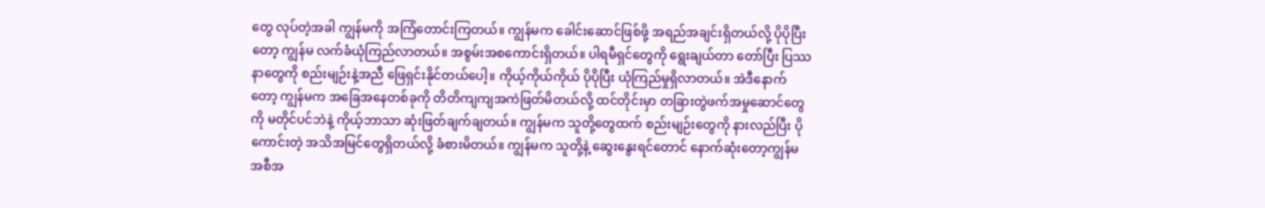တွေ လုပ်တဲ့အခါ ကျွန်မကို အကြံတောင်းကြတယ်။ ကျွန်မက ခေါင်းဆောင်ဖြစ်ဖို့ အရည်အချင်းရှိတယ်လို့ ပိုပိုပြီးတော့ ကျွန်မ လက်ခံယုံကြည်လာတယ်။ အစွမ်းအစကောင်းရှိတယ်။ ပါရမီရှင်တွေကို ရွေးချယ်တာ တော်ပြီး ပြဿနာတွေကို စည်းမျဉ်းနဲ့အညီ ဖြေရှင်းနိုင်တယ်ပေါ့။ ကိုယ့်ကိုယ်ကိုယ် ပိုပိုပြီး ယုံကြည်မှုရှိလာတယ်။ အဲဒီနောက်တော့ ကျွန်မက အခြေအနေတစ်ခုကို တိတိကျကျအကဲဖြတ်မိတယ်လို့ ထင်တိုင်းမှာ တခြားတွဲဖက်အမှုဆောင်တွေကို မတိုင်ပင်ဘဲနဲ့ ကိုယ့်ဘာသာ ဆုံးဖြတ်ချက်ချတယ်။ ကျွန်မက သူတို့တွေထက် စည်းမျဉ်းတွေကို နားလည်ပြီး ပိုကောင်းတဲ့ အသိအမြင်တွေရှိတယ်လို့ ခံစားမိတယ်။ ကျွန်မက သူတို့နဲ့ ဆွေးနွေးရင်တောင် နောက်ဆုံးတော့ကျွန်မအစီအ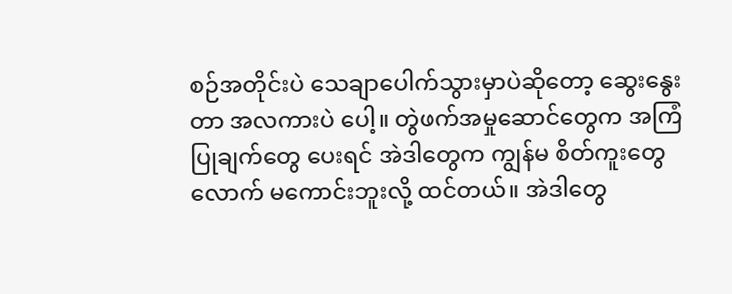စဉ်အတိုင်းပဲ သေချာပေါက်သွားမှာပဲဆိုတော့ ဆွေးနွေးတာ အလကားပဲ ပေါ့။ တွဲဖက်အမှုဆောင်တွေက အကြံပြုချက်တွေ ပေးရင် အဲဒါတွေက ကျွန်မ စိတ်ကူးတွေလောက် မကောင်းဘူးလို့ ထင်တယ်။ အဲဒါတွေ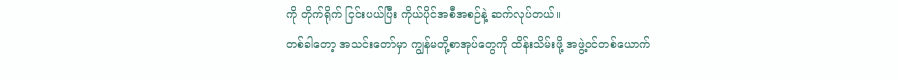ကို တိုက်ရိုက် ငြင်းပယ်ပြီး ကိုယ်ပိုင်အစီအစဉ်နဲ့ ဆက်လုပ်တယ်။
တစ်ခါတော့ အသင်းတော်မှာ ကျွန်မတို့စာအုပ်တွေကို ထိန်းသိမ်းဖို့ အဖွဲ့ဝင်တစ်ယောက်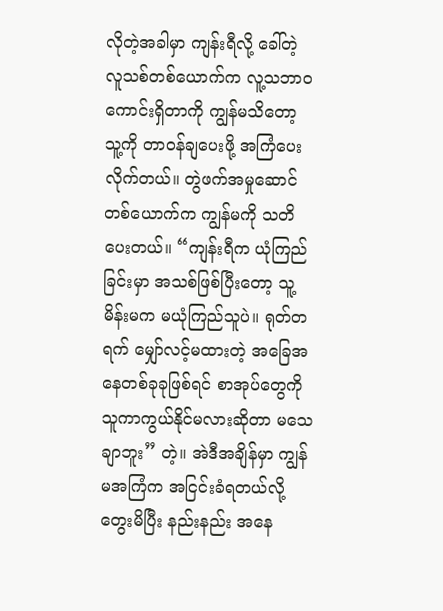လိုတဲ့အခါမှာ ကျန်းရီလို့ ခေါ်တဲ့ လူသစ်တစ်ယောက်က လူ့သဘာဝကောင်းရှိတာကို ကျွန်မသိတော့ သူ့ကို တာဝန်ချပေးဖို့ အကြံပေးလိုက်တယ်။ တွဲဖက်အမှုဆောင်တစ်ယောက်က ကျွန်မကို သတိပေးတယ်။ “ကျန်းရီက ယုံကြည်ခြင်းမှာ အသစ်ဖြစ်ပြီးတော့ သူ့မိန်းမက မယုံကြည်သူပဲ။ ရုတ်တရက် မျှော်လင့်မထားတဲ့ အခြေအနေတစ်ခုခုဖြစ်ရင် စာအုပ်တွေကို သူကာကွယ်နိုင်မလားဆိုတာ မသေချာဘူး” တဲ့။ အဲဒီအချိန်မှာ ကျွန်မအကြံက အငြင်းခံရတယ်လို့ တွေးမိပြီး နည်းနည်း အနေ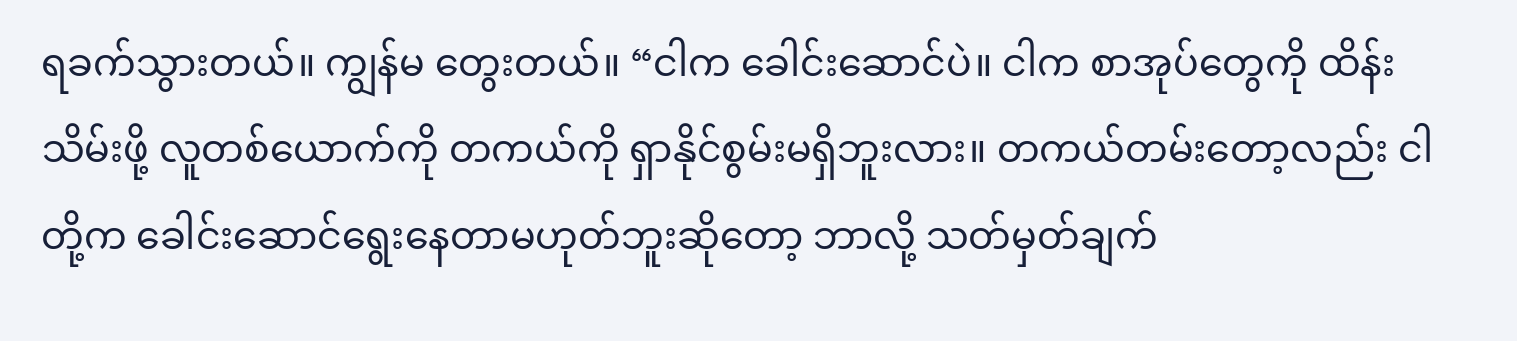ရခက်သွားတယ်။ ကျွန်မ တွေးတယ်။ “ငါက ခေါင်းဆောင်ပဲ။ ငါက စာအုပ်တွေကို ထိန်းသိမ်းဖို့ လူတစ်ယောက်ကို တကယ်ကို ရှာနိုင်စွမ်းမရှိဘူးလား။ တကယ်တမ်းတော့လည်း ငါတို့က ခေါင်းဆောင်ရွေးနေတာမဟုတ်ဘူးဆိုတော့ ဘာလို့ သတ်မှတ်ချက်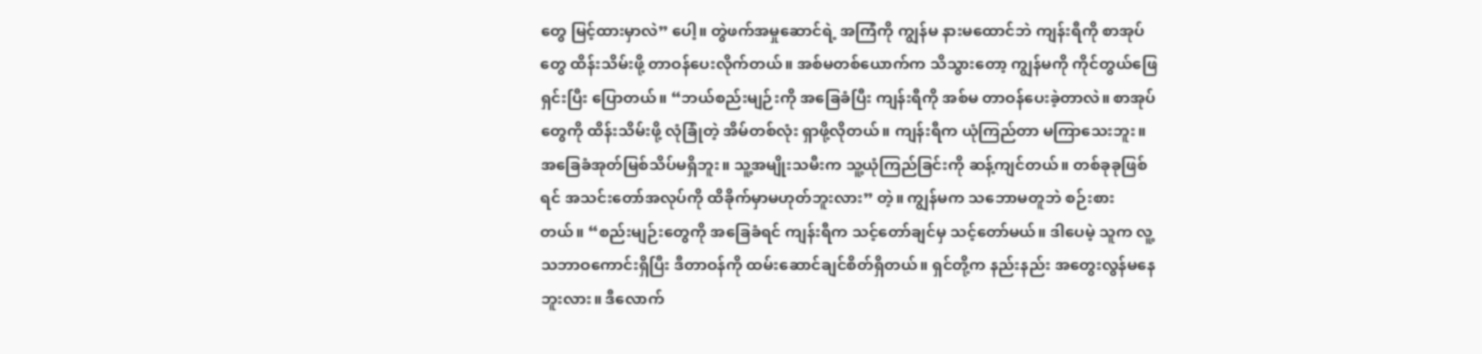တွေ မြင့်ထားမှာလဲ” ပေါ့။ တွဲဖက်အမှုဆောင်ရဲ့ အကြံကို ကျွန်မ နားမထောင်ဘဲ ကျန်းရီကို စာအုပ်တွေ ထိန်းသိမ်းဖို့ တာဝန်ပေးလိုက်တယ်။ အစ်မတစ်ယောက်က သိသွားတော့ ကျွန်မကို ကိုင်တွယ်ဖြေရှင်းပြီး ပြောတယ်။ “ဘယ်စည်းမျဉ်းကို အခြေခံပြီး ကျန်းရီကို အစ်မ တာဝန်ပေးခဲ့တာလဲ။ စာအုပ်တွေကို ထိန်းသိမ်းဖို့ လုံခြုံတဲ့ အိမ်တစ်လုံး ရှာဖို့လိုတယ်။ ကျန်းရီက ယုံကြည်တာ မကြာသေးဘူး။ အခြေခံအုတ်မြစ်သိပ်မရှိဘူး။ သူ့အမျိုးသမီးက သူ့ယုံကြည်ခြင်းကို ဆန့်ကျင်တယ်။ တစ်ခုခုဖြစ်ရင် အသင်းတော်အလုပ်ကို ထိခိုက်မှာမဟုတ်ဘူးလား” တဲ့။ ကျွန်မက သဘောမတူဘဲ စဉ်းစားတယ်။ “စည်းမျဉ်းတွေကို အခြေခံရင် ကျန်းရီက သင့်တော်ချင်မှ သင့်တော်မယ်။ ဒါပေမဲ့ သူက လူ့သဘာဝကောင်းရှိပြီး ဒီတာဝန်ကို ထမ်းဆောင်ချင်စိတ်ရှိတယ်။ ရှင်တို့က နည်းနည်း အတွေးလွန်မနေဘူးလား။ ဒီလောက်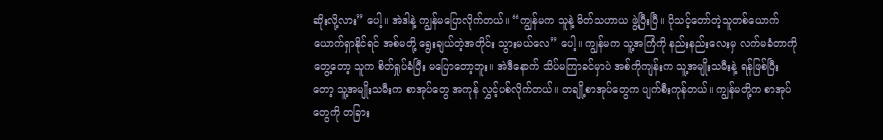ဆိုးလို့လား” ပေါ့။ အဲဒါနဲ့ ကျွန်မပြောလိုက်တယ်။ “ကျွန်မက သူနဲ့ မိတ်သဟာယ ဖွဲ့ပြီးပြီ။ ပိုသင့်တော်တဲ့သူတစ်ယောက်ယောက်ရှာနိုင်ရင် အစ်မတို့ ရွေးချယ်တဲ့အတိုင်း သွားမယ်လေ” ပေါ့။ ကျွန်မက သူ့အကြံကို နည်းနည်းလေးမှ လက်မခံတာကို တွေ့တော့ သူက စိတ်ရှုပ်ခံပြီး မပြောတော့ဘူး။ အဲဒီနောက် သိပ်မကြာခင်မှာပဲ အစ်ကိုကျန်းက သူ့အမျိုးသမီးနဲ့ ရန်ဖြစ်ပြီးတော့ သူ့အမျိုးသမီးက စာအုပ်တွေ အကုန် လွှင့်ပစ်လိုက်တယ်။ တချို့စာအုပ်တွေက ပျက်စီးကုန်တယ်။ ကျွန်မတို့က စာအုပ်တွေကို တခြား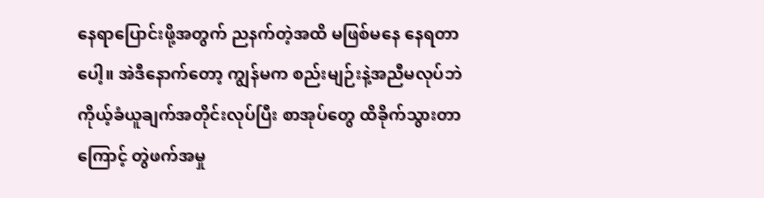နေရာပြောင်းဖို့အတွက် ညနက်တဲ့အထိ မဖြစ်မနေ နေရတာပေါ့။ အဲဒီနောက်တော့ ကျွန်မက စည်းမျဉ်းနဲ့အညီမလုပ်ဘဲ ကိုယ့်ခံယူချက်အတိုင်းလုပ်ပြီး စာအုပ်တွေ ထိခိုက်သွားတာကြောင့် တွဲဖက်အမှု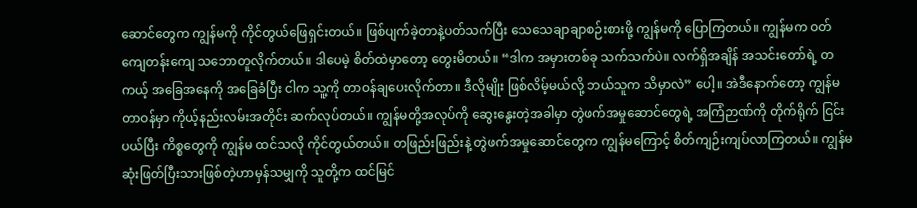ဆောင်တွေက ကျွန်မကို ကိုင်တွယ်ဖြေရှင်းတယ်။ ဖြစ်ပျက်ခဲ့တာနဲ့ပတ်သက်ပြီး သေသေချာချာစဉ်းစားဖို့ ကျွန်မကို ပြောကြတယ်။ ကျွန်မက ဝတ်ကျေတန်းကျေ သဘောတူလိုက်တယ်။ ဒါပေမဲ့ စိတ်ထဲမှာတော့ တွေးမိတယ်။ “ဒါက အမှားတစ်ခု သက်သက်ပဲ။ လက်ရှိအချိန် အသင်းတော်ရဲ့ တကယ့် အခြေအနေကို အခြေခံပြီး ငါက သူ့ကို တာဝန်ချပေးလိုက်တာ။ ဒီလိုမျိုး ဖြစ်လိမ့်မယ်လို့ ဘယ်သူက သိမှာလဲ” ပေါ့။ အဲဒီနောက်တော့ ကျွန်မတာဝန်မှာ ကိုယ့်နည်းလမ်းအတိုင်း ဆက်လုပ်တယ်။ ကျွန်မတို့အလုပ်ကို ဆွေးနွေးတဲ့အခါမှာ တွဲဖက်အမှုဆောင်တွေရဲ့ အကြံဉာဏ်ကို တိုက်ရိုက် ငြင်းပယ်ပြီး ကိစ္စတွေကို ကျွန်မ ထင်သလို ကိုင်တွယ်တယ်။ တဖြည်းဖြည်းနဲ့ တွဲဖက်အမှုဆောင်တွေက ကျွန်မကြောင့် စိတ်ကျဉ်းကျပ်လာကြတယ်။ ကျွန်မဆုံးဖြတ်ပြီးသားဖြစ်တဲ့ဟာမှန်သမျှကို သူတို့က ထင်မြင်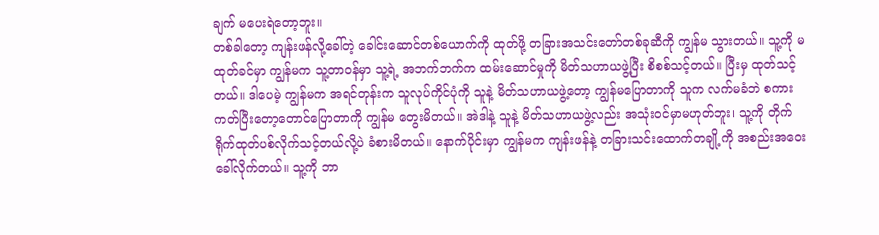ချက် မပေးရဲတော့ဘူး။
တစ်ခါတော့ ကျန်းဖန်လို့ခေါ်တဲ့ ခေါင်းဆောင်တစ်ယောက်ကို ထုတ်ဖို့ တခြားအသင်းတော်တစ်ခုဆီကို ကျွန်မ သွားတယ်။ သူ့ကို မထုတ်ခင်မှာ ကျွန်မက သူ့တာဝန်မှာ သူ့ရဲ့ အဘက်ဘက်က ထမ်းဆောင်မှုကို မိတ်သဟာယဖွဲ့ပြီး စိစစ်သင့်တယ်။ ပြီးမှ ထုတ်သင့်တယ်။ ဒါပေမဲ့ ကျွန်မက အရင်တုန်းက သူလုပ်ကိုင်ပုံကို သူနဲ့ မိတ်သဟာယဖွဲ့တော့ ကျွန်မပြောတာကို သူက လက်မခံဘဲ စကားကတ်ပြီးတော့တောင်ပြောတာကို ကျွန်မ တွေးမိတယ်။ အဲဒါနဲ့ သူနဲ့ မိတ်သဟာယဖွဲ့လည်း အသုံးဝင်မှာမဟုတ်ဘူး၊ သူ့ကို တိုက်ရိုက်ထုတ်ပစ်လိုက်သင့်တယ်လို့ပဲ ခံစားမိတယ်။ နောက်ပိုင်းမှာ ကျွန်မက ကျန်းဖန်နဲ့ တခြားသင်းထောက်တချို့ကို အစည်းအဝေးခေါ်လိုက်တယ်။ သူ့ကို ဘာ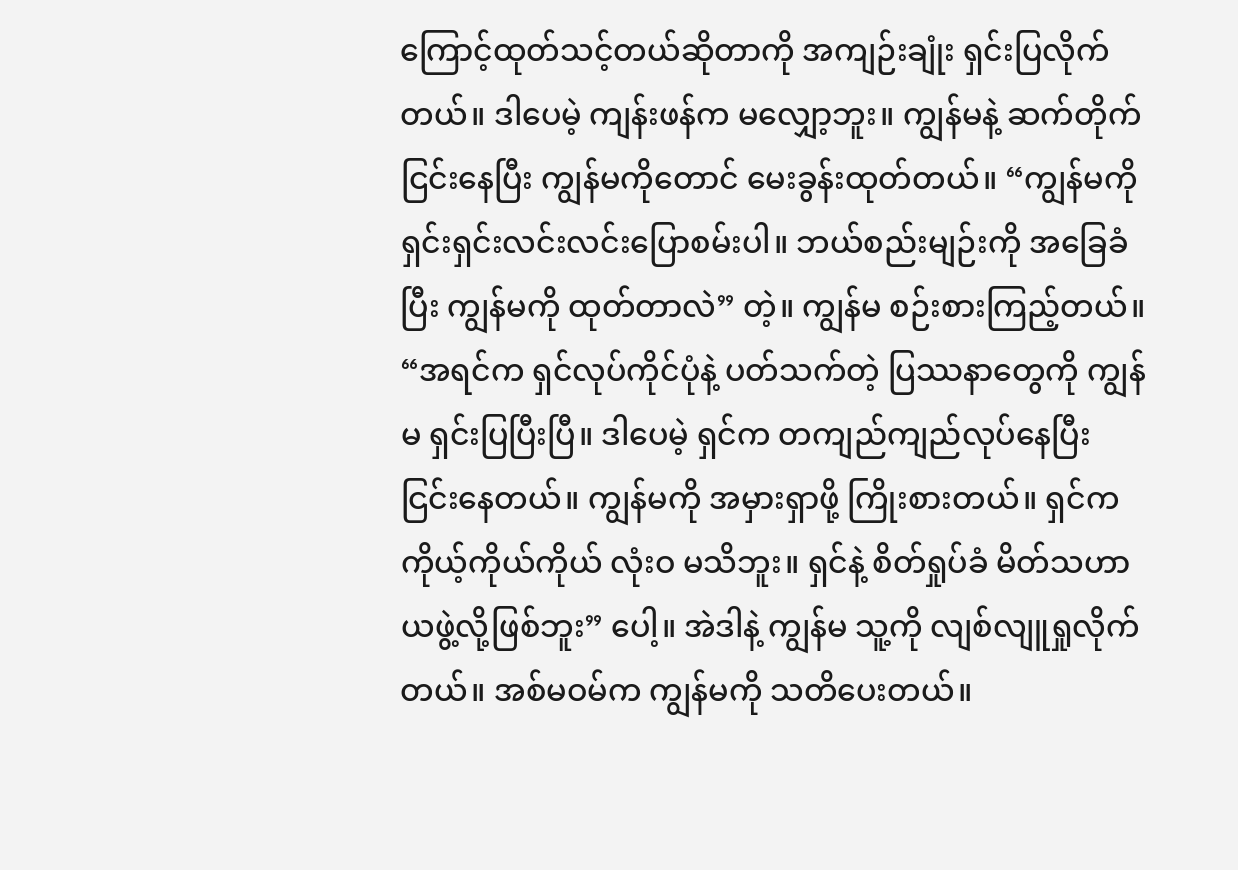ကြောင့်ထုတ်သင့်တယ်ဆိုတာကို အကျဉ်းချုံး ရှင်းပြလိုက်တယ်။ ဒါပေမဲ့ ကျန်းဖန်က မလျှော့ဘူး။ ကျွန်မနဲ့ ဆက်တိုက်ငြင်းနေပြီး ကျွန်မကိုတောင် မေးခွန်းထုတ်တယ်။ “ကျွန်မကို ရှင်းရှင်းလင်းလင်းပြောစမ်းပါ။ ဘယ်စည်းမျဉ်းကို အခြေခံပြီး ကျွန်မကို ထုတ်တာလဲ” တဲ့။ ကျွန်မ စဉ်းစားကြည့်တယ်။ “အရင်က ရှင်လုပ်ကိုင်ပုံနဲ့ ပတ်သက်တဲ့ ပြဿနာတွေကို ကျွန်မ ရှင်းပြပြီးပြီ။ ဒါပေမဲ့ ရှင်က တကျည်ကျည်လုပ်နေပြီး ငြင်းနေတယ်။ ကျွန်မကို အမှားရှာဖို့ ကြိုးစားတယ်။ ရှင်က ကိုယ့်ကိုယ်ကိုယ် လုံးဝ မသိဘူး။ ရှင်နဲ့ စိတ်ရှုပ်ခံ မိတ်သဟာယဖွဲ့လို့ဖြစ်ဘူး” ပေါ့။ အဲဒါနဲ့ ကျွန်မ သူ့ကို လျစ်လျူရှုလိုက်တယ်။ အစ်မဝမ်က ကျွန်မကို သတိပေးတယ်။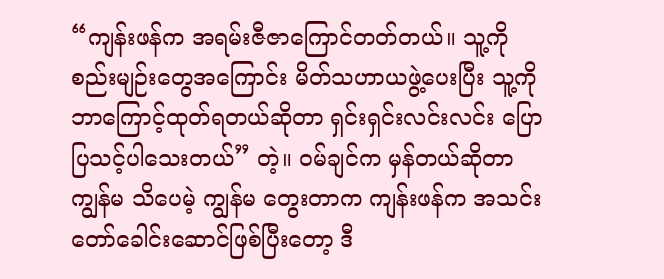“ကျန်းဖန်က အရမ်းဇီဇာကြောင်တတ်တယ်။ သူ့ကို စည်းမျဉ်းတွေအကြောင်း မိတ်သဟာယဖွဲ့ပေးပြီး သူ့ကို ဘာကြောင့်ထုတ်ရတယ်ဆိုတာ ရှင်းရှင်းလင်းလင်း ပြောပြသင့်ပါသေးတယ်” တဲ့။ ဝမ်ချင်က မှန်တယ်ဆိုတာ ကျွန်မ သိပေမဲ့ ကျွန်မ တွေးတာက ကျန်းဖန်က အသင်းတော်ခေါင်းဆောင်ဖြစ်ပြီးတော့ ဒီ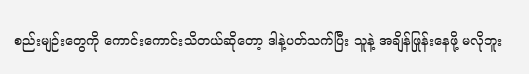စည်းမျဉ်းတွေကို ကောင်းကောင်းသိတယ်ဆိုတော့ ဒါနဲ့ပတ်သက်ပြီး သူနဲ့ အချိန်ဖြုန်းနေဖို့ မလိုဘူး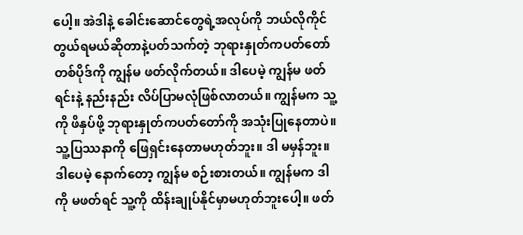ပေါ့။ အဲဒါနဲ့ ခေါင်းဆောင်တွေရဲ့အလုပ်ကို ဘယ်လိုကိုင်တွယ်ရမယ်ဆိုတာနဲ့ပတ်သက်တဲ့ ဘုရားနှုတ်ကပတ်တော်တစ်ပိုဒ်ကို ကျွန်မ ဖတ်လိုက်တယ်။ ဒါပေမဲ့ ကျွန်မ ဖတ်ရင်းနဲ့ နည်းနည်း လိပ်ပြာမလုံဖြစ်လာတယ်။ ကျွန်မက သူ့ကို ဖိနှပ်ဖို့ ဘုရားနှုတ်ကပတ်တော်ကို အသုံးပြုနေတာပဲ။ သူ့ပြဿနာကို ဖြေရှင်းနေတာမဟုတ်ဘူး။ ဒါ မမှန်ဘူး။ ဒါပေမဲ့ နောက်တော့ ကျွန်မ စဉ်းစားတယ်။ ကျွန်မက ဒါကို မဖတ်ရင် သူ့ကို ထိန်းချုပ်နိုင်မှာမဟုတ်ဘူးပေါ့။ ဖတ်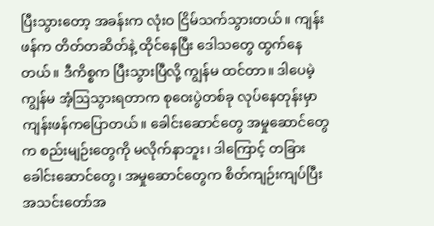ပြီးသွားတော့ အခန်းက လုံးဝ ငြိမ်သက်သွားတယ်။ ကျန်းဖန်က တိတ်တဆိတ်နဲ့ ထိုင်နေပြီး ဒေါသတွေ ထွက်နေတယ်။ ဒီကိစ္စက ပြီးသွားပြီလို့ ကျွန်မ ထင်တာ။ ဒါပေမဲ့ ကျွန်မ အံ့ဩသွားရတာက စုဝေးပွဲတစ်ခု လုပ်နေတုန်းမှာ ကျန်းဖန်ကပြောတယ်။ ခေါင်းဆောင်တွေ အမှုဆောင်တွေက စည်းမျဉ်းတွေကို မလိုက်နာဘူး၊ ဒါကြောင့် တခြားခေါင်းဆောင်တွေ၊ အမှုဆောင်တွေက စိတ်ကျဉ်းကျပ်ပြီး အသင်းတော်အ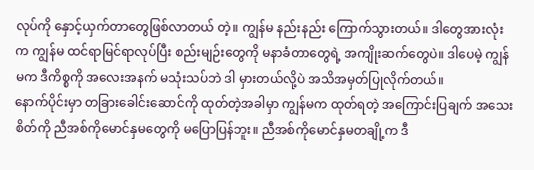လုပ်ကို နှောင့်ယှက်တာတွေဖြစ်လာတယ် တဲ့။ ကျွန်မ နည်းနည်း ကြောက်သွားတယ်။ ဒါတွေအားလုံးက ကျွန်မ ထင်ရာမြင်ရာလုပ်ပြီး စည်းမျဉ်းတွေကို မနာခံတာတွေရဲ့ အကျိုးဆက်တွေပဲ။ ဒါပေမဲ့ ကျွန်မက ဒီကိစ္စကို အလေးအနက် မသုံးသပ်ဘဲ ဒါ မှားတယ်လို့ပဲ အသိအမှတ်ပြုလိုက်တယ်။
နောက်ပိုင်းမှာ တခြားခေါင်းဆောင်ကို ထုတ်တဲ့အခါမှာ ကျွန်မက ထုတ်ရတဲ့ အကြောင်းပြချက် အသေးစိတ်ကို ညီအစ်ကိုမောင်နှမတွေကို မပြောပြန်ဘူး။ ညီအစ်ကိုမောင်နှမတချို့က ဒီ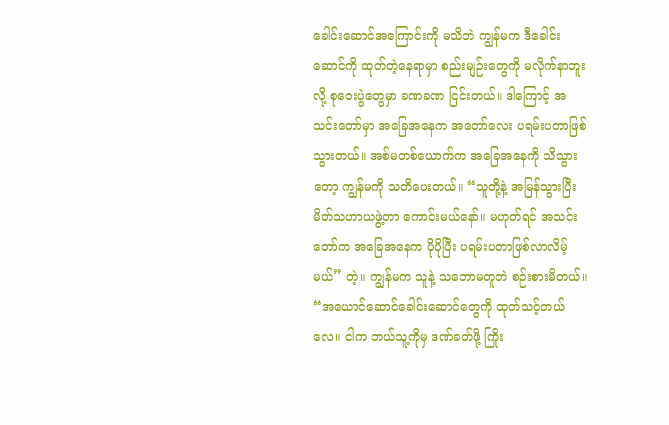ခေါင်းဆောင်အကြောင်းကို မသိဘဲ ကျွန်မက ဒီခေါင်းဆောင်ကို ထုတ်တဲ့နေရာမှာ စည်းမျဉ်းတွေကို မလိုက်နာဘူးလို့ စုဝေးပွဲတွေမှာ ခဏခဏ ငြင်းတယ်။ ဒါကြောင့် အသင်းတော်မှာ အခြေအနေက အတော်လေး ပရမ်းပတာဖြစ်သွားတယ်။ အစ်မတစ်ယောက်က အခြေအနေကို သိသွားတော့ ကျွန်မကို သတိပေးတယ်။ “သူတို့နဲ့ အမြန်သွားပြီး မိတ်သဟာယဖွဲ့တာ ကောင်းမယ်နော်။ မဟုတ်ရင် အသင်းတော်က အခြေအနေက ပိုပိုပြီး ပရမ်းပတာဖြစ်လာလိမ့်မယ်” တဲ့။ ကျွန်မက သူနဲ့ သဘောမတူဘဲ စဉ်းစားမိတယ်။ “အယောင်ဆောင်ခေါင်းဆောင်တွေကို ထုတ်သင့်တယ်လေ။ ငါက ဘယ်သူ့ကိုမှ ဒဏ်ခတ်ဖို့ ကြိုး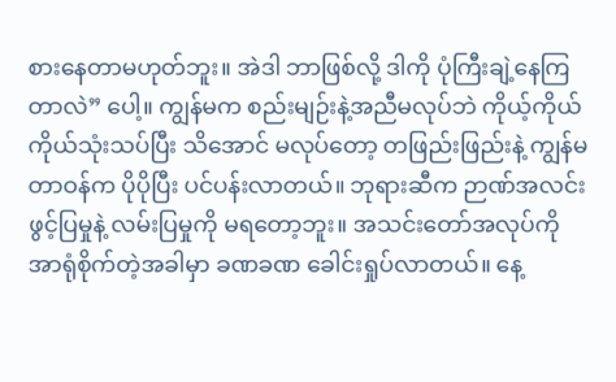စားနေတာမဟုတ်ဘူး။ အဲဒါ ဘာဖြစ်လို့ ဒါကို ပုံကြီးချဲ့နေကြတာလဲ” ပေါ့။ ကျွန်မက စည်းမျဉ်းနဲ့အညီမလုပ်ဘဲ ကိုယ့်ကိုယ်ကိုယ်သုံးသပ်ပြီး သိအောင် မလုပ်တော့ တဖြည်းဖြည်းနဲ့ ကျွန်မတာဝန်က ပိုပိုပြီး ပင်ပန်းလာတယ်။ ဘုရားဆီက ဉာဏ်အလင်းဖွင့်ပြမှုနဲ့ လမ်းပြမှုကို မရတော့ဘူး။ အသင်းတော်အလုပ်ကို အာရုံစိုက်တဲ့အခါမှာ ခဏခဏ ခေါင်းရှုပ်လာတယ်။ နေ့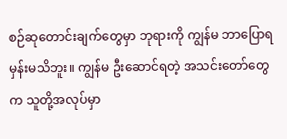စဉ်ဆုတောင်းချက်တွေမှာ ဘုရားကို ကျွန်မ ဘာပြောရမှန်းမသိဘူး။ ကျွန်မ ဦးဆောင်ရတဲ့ အသင်းတော်တွေက သူတို့အလုပ်မှာ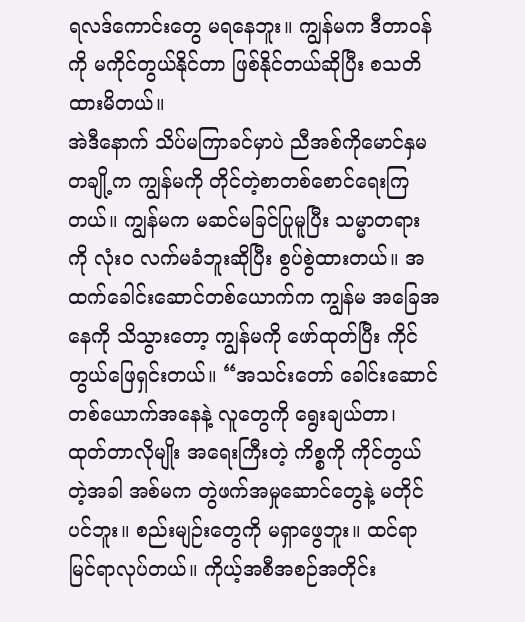ရလဒ်ကောင်းတွေ မရနေဘူး။ ကျွန်မက ဒီတာဝန်ကို မကိုင်တွယ်နိုင်တာ ဖြစ်နိုင်တယ်ဆိုပြီး စသတိထားမိတယ်။
အဲဒီနောက် သိပ်မကြာခင်မှာပဲ ညီအစ်ကိုမောင်နှမတချို့က ကျွန်မကို တိုင်တဲ့စာတစ်စောင်ရေးကြတယ်။ ကျွန်မက မဆင်မခြင်ပြုမူပြီး သမ္မာတရားကို လုံးဝ လက်မခံဘူးဆိုပြီး စွပ်စွဲထားတယ်။ အထက်ခေါင်းဆောင်တစ်ယောက်က ကျွန်မ အခြေအနေကို သိသွားတော့ ကျွန်မကို ဖော်ထုတ်ပြီး ကိုင်တွယ်ဖြေရှင်းတယ်။ “အသင်းတော် ခေါင်းဆောင်တစ်ယောက်အနေနဲ့ လူတွေကို ရွေးချယ်တာ၊ ထုတ်တာလိုမျိုး အရေးကြီးတဲ့ ကိစ္စကို ကိုင်တွယ်တဲ့အခါ အစ်မက တွဲဖက်အမှုဆောင်တွေနဲ့ မတိုင်ပင်ဘူး။ စည်းမျဉ်းတွေကို မရှာဖွေဘူး။ ထင်ရာမြင်ရာလုပ်တယ်။ ကိုယ့်အစီအစဉ်အတိုင်း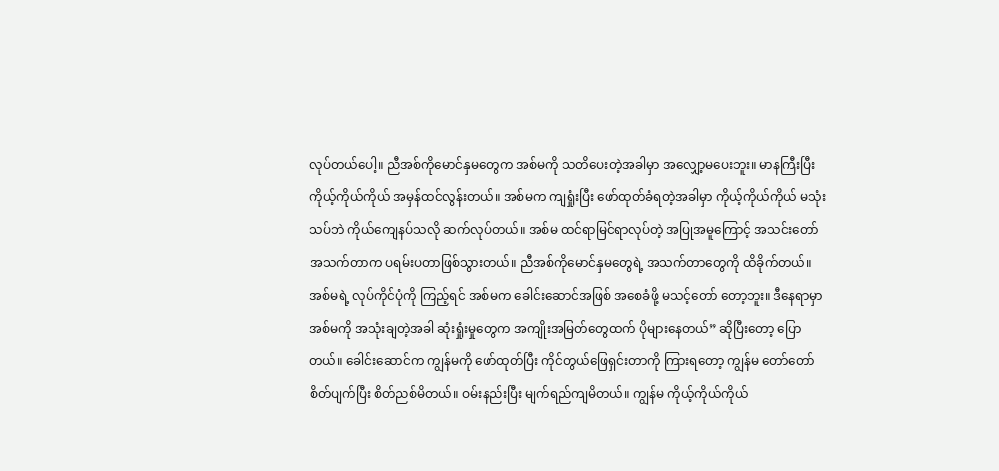လုပ်တယ်ပေါ့။ ညီအစ်ကိုမောင်နှမတွေက အစ်မကို သတိပေးတဲ့အခါမှာ အလျှော့မပေးဘူး။ မာနကြီးပြီး ကိုယ့်ကိုယ်ကိုယ် အမှန်ထင်လွန်းတယ်။ အစ်မက ကျရှုံးပြီး ဖော်ထုတ်ခံရတဲ့အခါမှာ ကိုယ့်ကိုယ်ကိုယ် မသုံးသပ်ဘဲ ကိုယ်ကျေနပ်သလို ဆက်လုပ်တယ်။ အစ်မ ထင်ရာမြင်ရာလုပ်တဲ့ အပြုအမူကြောင့် အသင်းတော်အသက်တာက ပရမ်းပတာဖြစ်သွားတယ်။ ညီအစ်ကိုမောင်နှမတွေရဲ့ အသက်တာတွေကို ထိခိုက်တယ်။ အစ်မရဲ့ လုပ်ကိုင်ပုံကို ကြည့်ရင် အစ်မက ခေါင်းဆောင်အဖြစ် အစေခံဖို့ မသင့်တော် တော့ဘူး။ ဒီနေရာမှာ အစ်မကို အသုံးချတဲ့အခါ ဆုံးရှုံးမှုတွေက အကျိုးအမြတ်တွေထက် ပိုများနေတယ်” ဆိုပြီးတော့ ပြောတယ်။ ခေါင်းဆောင်က ကျွန်မကို ဖော်ထုတ်ပြီး ကိုင်တွယ်ဖြေရှင်းတာကို ကြားရတော့ ကျွန်မ တော်တော်စိတ်ပျက်ပြီး စိတ်ညစ်မိတယ်။ ဝမ်းနည်းပြီး မျက်ရည်ကျမိတယ်။ ကျွန်မ ကိုယ့်ကိုယ်ကိုယ်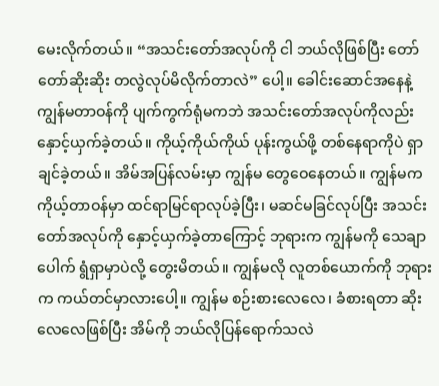မေးလိုက်တယ်။ “အသင်းတော်အလုပ်ကို ငါ ဘယ်လိုဖြစ်ပြီး တော်တော်ဆိုးဆိုး တလွဲလုပ်မိလိုက်တာလဲ” ပေါ့။ ခေါင်းဆောင်အနေနဲ့ ကျွန်မတာဝန်ကို ပျက်ကွက်ရုံမကဘဲ အသင်းတော်အလုပ်ကိုလည်း နှောင့်ယှက်ခဲ့တယ်။ ကိုယ့်ကိုယ်ကိုယ် ပုန်းကွယ်ဖို့ တစ်နေရာကိုပဲ ရှာချင်ခဲ့တယ်။ အိမ်အပြန်လမ်းမှာ ကျွန်မ တွေဝေနေတယ်။ ကျွန်မက ကိုယ့်တာဝန်မှာ ထင်ရာမြင်ရာလုပ်ခဲ့ပြီး၊ မဆင်မခြင်လုပ်ပြီး အသင်းတော်အလုပ်ကို နှောင့်ယှက်ခဲ့တာကြောင့် ဘုရားက ကျွန်မကို သေချာပေါက် ရွံရှာမှာပဲလို့ တွေးမိတယ်။ ကျွန်မလို လူတစ်ယောက်ကို ဘုရားက ကယ်တင်မှာလားပေါ့။ ကျွန်မ စဉ်းစားလေလေ၊ ခံစားရတာ ဆိုးလေလေဖြစ်ပြီး အိမ်ကို ဘယ်လိုပြန်ရောက်သလဲ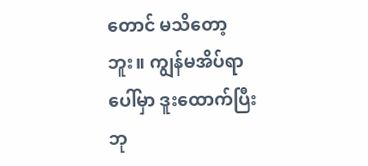တောင် မသိတော့ဘူး။ ကျွန်မအိပ်ရာပေါ်မှာ ဒူးထောက်ပြီး ဘု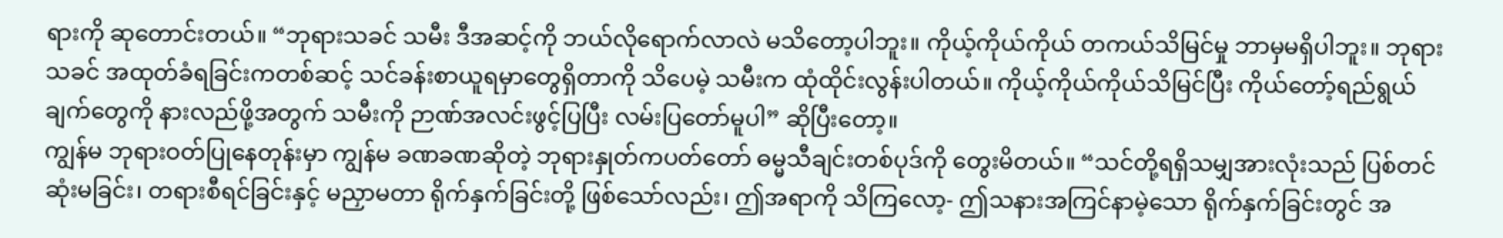ရားကို ဆုတောင်းတယ်။ “ဘုရားသခင် သမီး ဒီအဆင့်ကို ဘယ်လိုရောက်လာလဲ မသိတော့ပါဘူး။ ကိုယ့်ကိုယ်ကိုယ် တကယ်သိမြင်မှု ဘာမှမရှိပါဘူး။ ဘုရားသခင် အထုတ်ခံရခြင်းကတစ်ဆင့် သင်ခန်းစာယူရမှာတွေရှိတာကို သိပေမဲ့ သမီးက ထုံထိုင်းလွန်းပါတယ်။ ကိုယ့်ကိုယ်ကိုယ်သိမြင်ပြီး ကိုယ်တော့်ရည်ရွယ်ချက်တွေကို နားလည်ဖို့အတွက် သမီးကို ဉာဏ်အလင်းဖွင့်ပြပြီး လမ်းပြတော်မူပါ” ဆိုပြီးတော့။
ကျွန်မ ဘုရားဝတ်ပြုနေတုန်းမှာ ကျွန်မ ခဏခဏဆိုတဲ့ ဘုရားနှုတ်ကပတ်တော် ဓမ္မသီချင်းတစ်ပုဒ်ကို တွေးမိတယ်။ “သင်တို့ရရှိသမျှအားလုံးသည် ပြစ်တင်ဆုံးမခြင်း၊ တရားစီရင်ခြင်းနှင့် မညှာမတာ ရိုက်နှက်ခြင်းတို့ ဖြစ်သော်လည်း၊ ဤအရာကို သိကြလော့- ဤသနားအကြင်နာမဲ့သော ရိုက်နှက်ခြင်းတွင် အ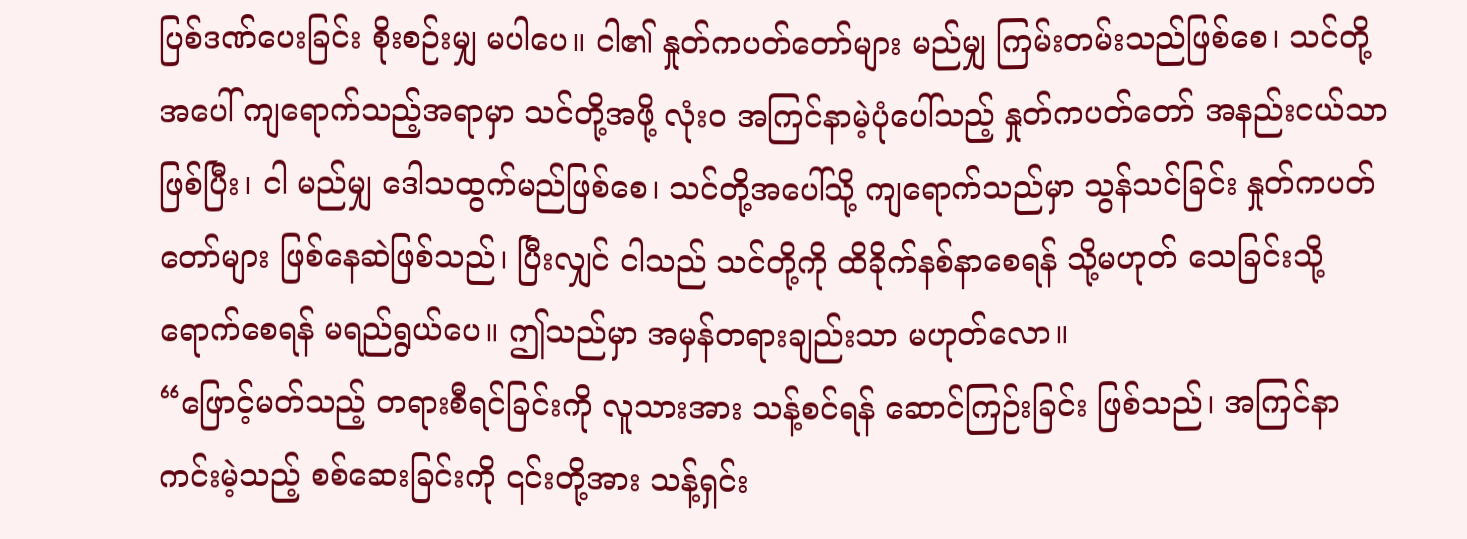ပြစ်ဒဏ်ပေးခြင်း စိုးစဉ်းမျှ မပါပေ။ ငါ၏ နှုတ်ကပတ်တော်များ မည်မျှ ကြမ်းတမ်းသည်ဖြစ်စေ၊ သင်တို့အပေါ် ကျရောက်သည့်အရာမှာ သင်တို့အဖို့ လုံးဝ အကြင်နာမဲ့ပုံပေါ်သည့် နှုတ်ကပတ်တော် အနည်းငယ်သာ ဖြစ်ပြီး၊ ငါ မည်မျှ ဒေါသထွက်မည်ဖြစ်စေ၊ သင်တို့အပေါ်သို့ ကျရောက်သည်မှာ သွန်သင်ခြင်း နှုတ်ကပတ်တော်များ ဖြစ်နေဆဲဖြစ်သည်၊ ပြီးလျှင် ငါသည် သင်တို့ကို ထိခိုက်နစ်နာစေရန် သို့မဟုတ် သေခြင်းသို့ ရောက်စေရန် မရည်ရွယ်ပေ။ ဤသည်မှာ အမှန်တရားချည်းသာ မဟုတ်လော။
“ဖြောင့်မတ်သည့် တရားစီရင်ခြင်းကို လူသားအား သန့်စင်ရန် ဆောင်ကြဉ်းခြင်း ဖြစ်သည်၊ အကြင်နာကင်းမဲ့သည့် စစ်ဆေးခြင်းကို ၎င်းတို့အား သန့်ရှင်း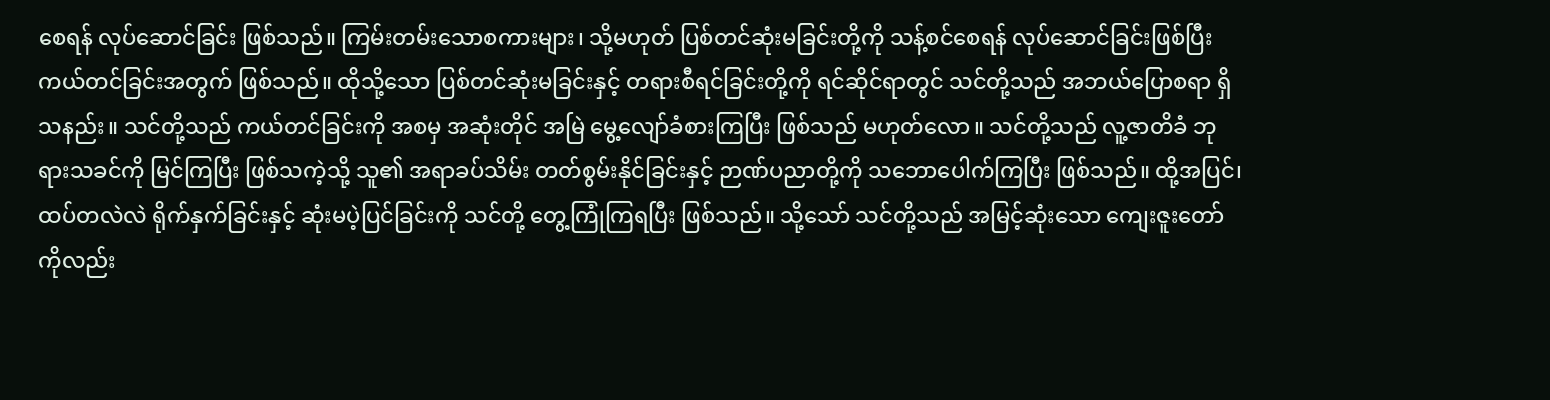စေရန် လုပ်ဆောင်ခြင်း ဖြစ်သည်။ ကြမ်းတမ်းသောစကားများ၊ သို့မဟုတ် ပြစ်တင်ဆုံးမခြင်းတို့ကို သန့်စင်စေရန် လုပ်ဆောင်ခြင်းဖြစ်ပြီး ကယ်တင်ခြင်းအတွက် ဖြစ်သည်။ ထိုသို့သော ပြစ်တင်ဆုံးမခြင်းနှင့် တရားစီရင်ခြင်းတို့ကို ရင်ဆိုင်ရာတွင် သင်တို့သည် အဘယ်ပြောစရာ ရှိသနည်း။ သင်တို့သည် ကယ်တင်ခြင်းကို အစမှ အဆုံးတိုင် အမြဲ မွေ့လျော်ခံစားကြပြီး ဖြစ်သည် မဟုတ်လော။ သင်တို့သည် လူ့ဇာတိခံ ဘုရားသခင်ကို မြင်ကြပြီး ဖြစ်သကဲ့သို့ သူ၏ အရာခပ်သိမ်း တတ်စွမ်းနိုင်ခြင်းနှင့် ဉာဏ်ပညာတို့ကို သဘောပေါက်ကြပြီး ဖြစ်သည်။ ထို့အပြင်၊ ထပ်တလဲလဲ ရိုက်နှက်ခြင်းနှင့် ဆုံးမပဲ့ပြင်ခြင်းကို သင်တို့ တွေ့ကြုံကြရပြီး ဖြစ်သည်။ သို့သော် သင်တို့သည် အမြင့်ဆုံးသော ကျေးဇူးတော်ကိုလည်း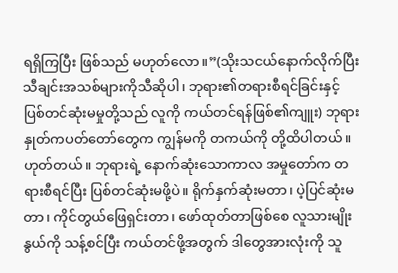ရရှိကြပြီး ဖြစ်သည် မဟုတ်လော။”(သိုးသငယ်နောက်လိုက်ပြီး သီချင်းအသစ်များကိုသီဆိုပါ၊ ဘုရား၏တရားစီရင်ခြင်းနှင့် ပြစ်တင်ဆုံးမမှုတို့သည် လူကို ကယ်တင်ရန်ဖြစ်၏ကျူး) ဘုရားနှုတ်ကပတ်တော်တွေက ကျွန်မကို တကယ်ကို တို့ထိပါတယ်။ ဟုတ်တယ်။ ဘုရားရဲ့ နောက်ဆုံးသောကာလ အမှုတော်က တရားစီရင်ပြီး ပြစ်တင်ဆုံးမဖို့ပဲ။ ရိုက်နှက်ဆုံးမတာ၊ ပဲ့ပြင်ဆုံးမတာ၊ ကိုင်တွယ်ဖြေရှင်းတာ၊ ဖော်ထုတ်တာဖြစ်စေ လူသားမျိုးနွယ်ကို သန့်စင်ပြီး ကယ်တင်ဖို့အတွက် ဒါတွေအားလုံးကို သူ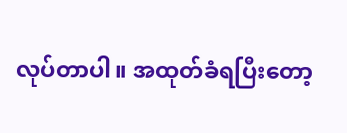လုပ်တာပါ။ အထုတ်ခံရပြီးတော့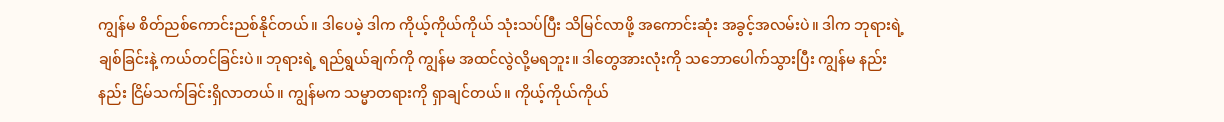ကျွန်မ စိတ်ညစ်ကောင်းညစ်နိုင်တယ်။ ဒါပေမဲ့ ဒါက ကိုယ့်ကိုယ်ကိုယ် သုံးသပ်ပြီး သိမြင်လာဖို့ အကောင်းဆုံး အခွင့်အလမ်းပဲ။ ဒါက ဘုရားရဲ့ ချစ်ခြင်းနဲ့ ကယ်တင်ခြင်းပဲ။ ဘုရားရဲ့ ရည်ရွယ်ချက်ကို ကျွန်မ အထင်လွဲလို့မရဘူး။ ဒါတွေအားလုံးကို သဘောပေါက်သွားပြီး ကျွန်မ နည်းနည်း ငြိမ်သက်ခြင်းရှိလာတယ်။ ကျွန်မက သမ္မာတရားကို ရှာချင်တယ်။ ကိုယ့်ကိုယ်ကိုယ်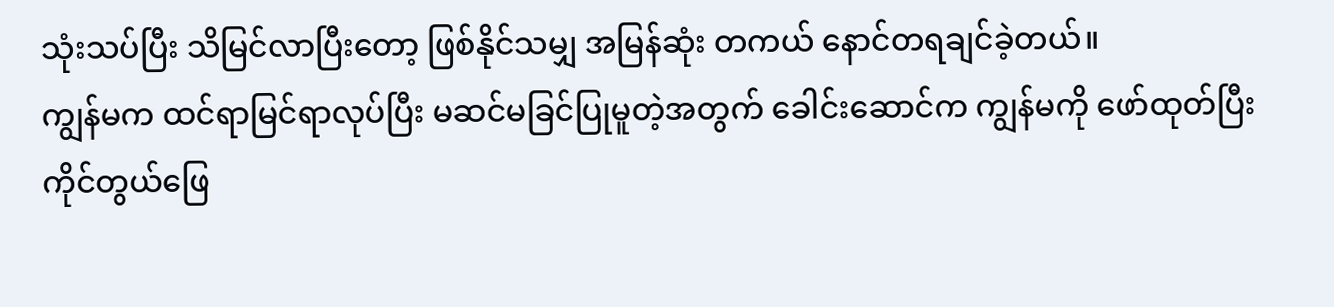သုံးသပ်ပြီး သိမြင်လာပြီးတော့ ဖြစ်နိုင်သမျှ အမြန်ဆုံး တကယ် နောင်တရချင်ခဲ့တယ်။
ကျွန်မက ထင်ရာမြင်ရာလုပ်ပြီး မဆင်မခြင်ပြုမူတဲ့အတွက် ခေါင်းဆောင်က ကျွန်မကို ဖော်ထုတ်ပြီး ကိုင်တွယ်ဖြေ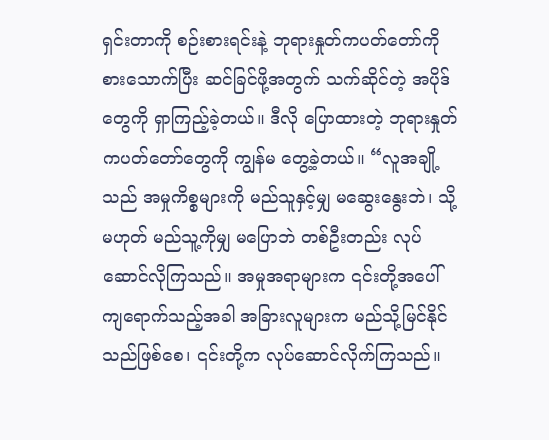ရှင်းတာကို စဉ်းစားရင်းနဲ့ ဘုရားနှုတ်ကပတ်တော်ကို စားသောက်ပြီး ဆင်ခြင်ဖို့အတွက် သက်ဆိုင်တဲ့ အပိုဒ်တွေကို ရှာကြည့်ခဲ့တယ်။ ဒီလို ပြောထားတဲ့ ဘုရားနှုတ်ကပတ်တော်တွေကို ကျွန်မ တွေ့ခဲ့တယ်။ “လူအချို့သည် အမှုကိစ္စများကို မည်သူနှင့်မျှ မဆွေးနွေးဘဲ၊ သို့မဟုတ် မည်သူ့ကိုမျှ မပြောဘဲ တစ်ဦးတည်း လုပ်ဆောင်လိုကြသည်။ အမှုအရာများက ၎င်းတို့အပေါ် ကျရောက်သည့်အခါ အခြားလူများက မည်သို့မြင်နိုင်သည်ဖြစ်စေ၊ ၎င်းတို့က လုပ်ဆောင်လိုက်ကြသည်။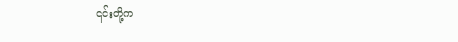၎င်းတို့က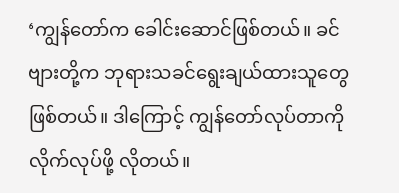‘ကျွန်တော်က ခေါင်းဆောင်ဖြစ်တယ်။ ခင်ဗျားတို့က ဘုရားသခင်ရွေးချယ်ထားသူတွေဖြစ်တယ်။ ဒါကြောင့် ကျွန်တော်လုပ်တာကို လိုက်လုပ်ဖို့ လိုတယ်။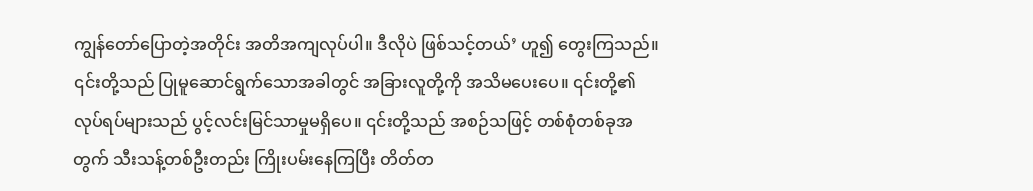ကျွန်တော်ပြောတဲ့အတိုင်း အတိအကျလုပ်ပါ။ ဒီလိုပဲ ဖြစ်သင့်တယ်’ ဟူ၍ တွေးကြသည်။ ၎င်းတို့သည် ပြုမူဆောင်ရွက်သောအခါတွင် အခြားလူတို့ကို အသိမပေးပေ။ ၎င်းတို့၏ လုပ်ရပ်များသည် ပွင့်လင်းမြင်သာမှုမရှိပေ။ ၎င်းတို့သည် အစဉ်သဖြင့် တစ်စုံတစ်ခုအတွက် သီးသန့်တစ်ဦးတည်း ကြိုးပမ်းနေကြပြီး တိတ်တ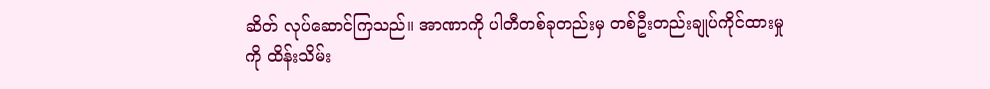ဆိတ် လုပ်ဆောင်ကြသည်။ အာဏာကို ပါတီတစ်ခုတည်းမှ တစ်ဦးတည်းချုပ်ကိုင်ထားမှုကို ထိန်းသိမ်း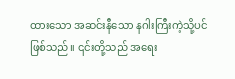ထားသော အဆင်းနီသော နဂါးကြီးကဲ့သို့ပင်ဖြစ်သည်။ ၎င်းတို့သည် အရေး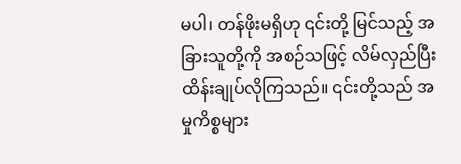မပါ၊ တန်ဖိုးမရှိဟု ၎င်းတို့ မြင်သည့် အခြားသူတို့ကို အစဉ်သဖြင့် လိမ်လှည်ပြီး ထိန်းချုပ်လိုကြသည်။ ၎င်းတို့သည် အမှုကိစ္စများ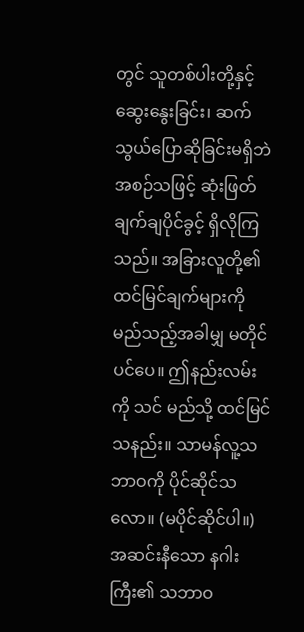တွင် သူတစ်ပါးတို့နှင့် ဆွေးနွေးခြင်း၊ ဆက်သွယ်ပြောဆိုခြင်းမရှိဘဲ အစဉ်သဖြင့် ဆုံးဖြတ်ချက်ချပိုင်ခွင့် ရှိလိုကြသည်။ အခြားလူတို့၏ ထင်မြင်ချက်များကို မည်သည့်အခါမျှ မတိုင်ပင်ပေ။ ဤနည်းလမ်းကို သင် မည်သို့ ထင်မြင်သနည်း။ သာမန်လူ့သဘာဝကို ပိုင်ဆိုင်သလော။ (မပိုင်ဆိုင်ပါ။) အဆင်းနီသော နဂါးကြီး၏ သဘာဝ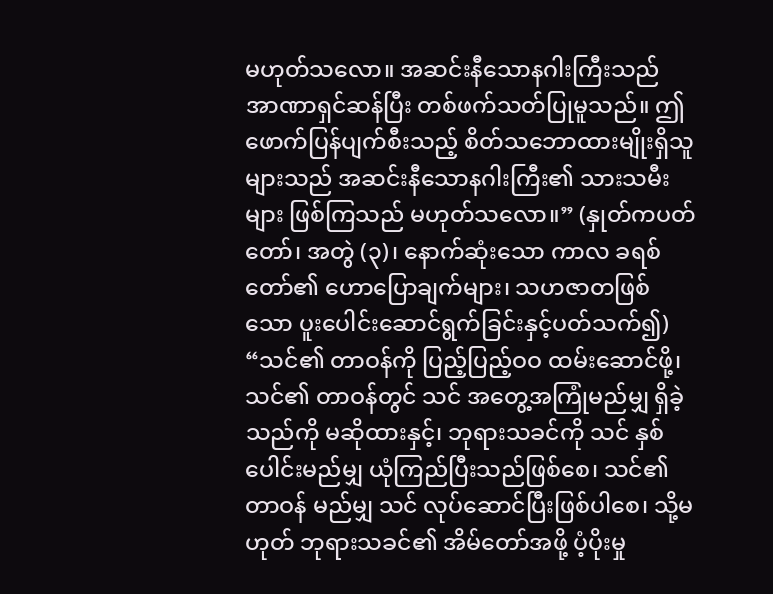မဟုတ်သလော။ အဆင်းနီသောနဂါးကြီးသည် အာဏာရှင်ဆန်ပြီး တစ်ဖက်သတ်ပြုမူသည်။ ဤဖောက်ပြန်ပျက်စီးသည့် စိတ်သဘောထားမျိုးရှိသူများသည် အဆင်းနီသောနဂါးကြီး၏ သားသမီးများ ဖြစ်ကြသည် မဟုတ်သလော။” (နှုတ်ကပတ်တော်၊ အတွဲ (၃)၊ နောက်ဆုံးသော ကာလ ခရစ်တော်၏ ဟောပြောချက်များ၊ သဟဇာတဖြစ်သော ပူးပေါင်းဆောင်ရွက်ခြင်းနှင့်ပတ်သက်၍) “သင်၏ တာဝန်ကို ပြည့်ပြည့်ဝဝ ထမ်းဆောင်ဖို့၊ သင်၏ တာဝန်တွင် သင် အတွေ့အကြုံမည်မျှ ရှိခဲ့သည်ကို မဆိုထားနှင့်၊ ဘုရားသခင်ကို သင် နှစ်ပေါင်းမည်မျှ ယုံကြည်ပြီးသည်ဖြစ်စေ၊ သင်၏ တာဝန် မည်မျှ သင် လုပ်ဆောင်ပြီးဖြစ်ပါစေ၊ သို့မဟုတ် ဘုရားသခင်၏ အိမ်တော်အဖို့ ပံ့ပိုးမှု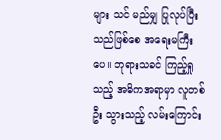များ သင် မည်မျှ ပြုလုပ်ပြီးသည်ဖြစ်စေ အရေးမကြီးပေ။ ဘုရားသခင် ကြည့်ရှုသည့် အဓိကအရာမှာ လူတစ်ဦး သွားသည့် လမ်းကြောင်း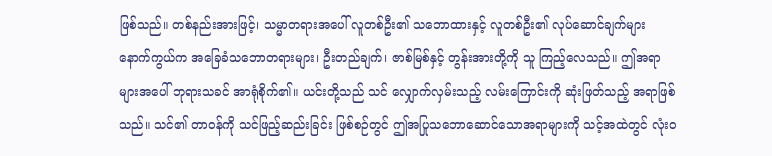ဖြစ်သည်။ တစ်နည်းအားဖြင့်၊ သမ္မာတရားအပေါ် လူတစ်ဦး၏ သဘောထားနှင့် လူတစ်ဦး၏ လုပ်ဆောင်ချက်များ နောက်ကွယ်က အခြေခံသဘောတရားများ၊ ဦးတည်ချက်၊ ဇာစ်မြစ်နှင့် တွန်းအားတို့ကို သူ ကြည့်လေသည်။ ဤအရာများအပေါ် ဘုရားသခင် အာရုံစိုက်၏။ ယင်းတို့သည် သင် လျှောက်လှမ်းသည့် လမ်းကြောင်းကို ဆုံးဖြတ်သည့် အရာဖြစ်သည်။ သင်၏ တာဝန်ကို သင်ဖြည့်ဆည်းခြင်း ဖြစ်စဉ်တွင် ဤအပြုသဘောဆောင်သောအရာများကို သင့်အထဲတွင် လုံးဝ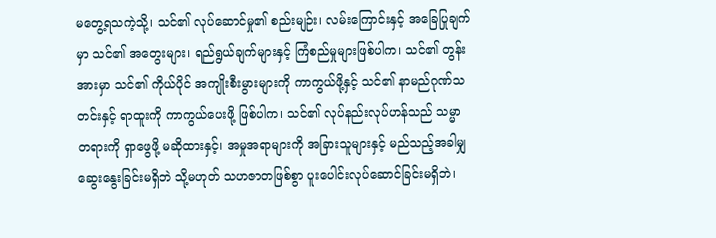မတွေ့ရသကဲ့သို့၊ သင်၏ လုပ်ဆောင်မှု၏ စည်းမျဉ်း၊ လမ်းကြောင်းနှင့် အခြေပြုချက်မှာ သင်၏ အတွေးများ၊ ရည်ရွယ်ချက်များနှင့် ကြံစည်မှုများဖြစ်ပါက၊ သင်၏ တွန်းအားမှာ သင်၏ ကိုယ်ပိုင် အကျိုးစီးမွားများကို ကာကွယ်ဖို့နှင့် သင်၏ နာမည်ဂုဏ်သတင်းနှင့် ရာထူးကို ကာကွယ်ပေးဖို့ ဖြစ်ပါက၊ သင်၏ လုပ်နည်းလုပ်ဟန်သည် သမ္မာတရားကို ရှာဖွေဖို့ မဆိုထားနှင့်၊ အမှုအရာများကို အခြားသူများနှင့် မည်သည့်အခါမျှ ဆွေးနွေးခြင်းမရှိဘဲ သို့မဟုတ် သဟဇာတဖြစ်စွာ ပူးပေါင်းလုပ်ဆောင်ခြင်းမရှိဘဲ၊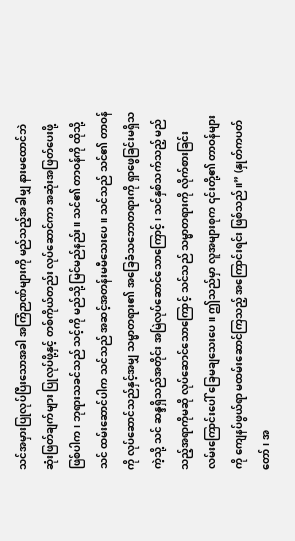သင်အမှားပြုလုပ်ပြီးသောအခါ အကြံဉာဏ်များကို မည်သည့်အခါမျှ နားမထောင်ဘဲ ဆုံးဖြတ်ချက်များ ပြုလုပ်ဖို့နှင့် တစ်ကိုယ်တည်း လုပ်ဆောင်ကာ အဆုံးအဖြတ်ပေးဖို့ဖြစ်ပါက၊ ဘုရားသခင်သည် သင့်ကို မည်သို့ မြင်မည်နည်း။ သင်၏ တာဝန်ကို ထိုသို့ သင် ထမ်းဆောင်ပါက သင်သည် အဆင့်အတန်းမမီသေးပေ။ သင်သည် သင်၏ တာဝန်ကို လုပ်ဆောင်သည်နှင့်အမျှ သမ္မာတရား၏ အခြေခံသဘောတရားကို ရှာဖွေခြင်းမရှိသကဲ့သို့ သင် ဆန္ဒရှိသည်အတိုင်း အမြဲလုပ်ဆောင်သောကြောင့်၊ သင်နှစ်သက်သည့် မည်သည့်အရာကိုမဆို လုပ်ဆောင်သောကြောင့် သင်သည် သမ္မာတရားကို လိုက်စားခြင်း လမ်းကြောင်းပေါ် ခြေမချသေးပေ။ ဤသည်မှာ လူအများစုက ၎င်းတို့၏ တာဝန်များကို ကျေနပ်ဖွယ်ရာ မထမ်းဆောင်ကြသည့် အကြောင်းရင်း ဖြစ်သည်။” (နှုတ်ကပတ်တော်၊ အ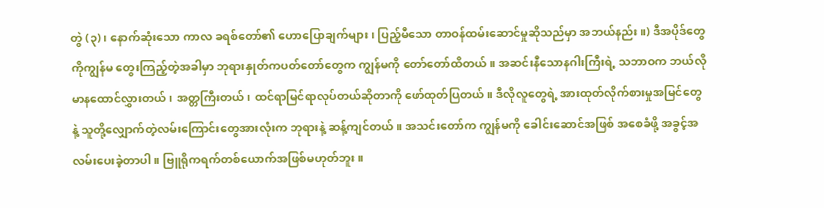တွဲ (၃)၊ နောက်ဆုံးသော ကာလ ခရစ်တော်၏ ဟောပြောချက်များ၊ ပြည့်မီသော တာဝန်ထမ်းဆောင်မှုဆိုသည်မှာ အဘယ်နည်း။) ဒီအပိုဒ်တွေကိုကျွန်မ တွေးကြည့်တဲ့အခါမှာ ဘုရားနှုတ်ကပတ်တော်တွေက ကျွန်မကို တော်တော်ထိတယ်။ အဆင်းနီသောနဂါးကြီးရဲ့ သဘာဝက ဘယ်လို မာနထောင်လွှားတယ်၊ အတ္တကြီးတယ်၊ ထင်ရာမြင်ရာလုပ်တယ်ဆိုတာကို ဖော်ထုတ်ပြတယ်။ ဒီလိုလူတွေရဲ့ အားထုတ်လိုက်စားမှုအမြင်တွေနဲ့ သူတို့လျှောက်တဲ့လမ်းကြောင်းတွေအားလုံးက ဘုရားနဲ့ ဆန့်ကျင်တယ်။ အသင်းတော်က ကျွန်မကို ခေါင်းဆောင်အဖြစ် အစေခံဖို့ အခွင့်အလမ်းပေးခဲ့တာပါ။ ဗြူရိုကရက်တစ်ယောက်အဖြစ်မဟုတ်ဘူး။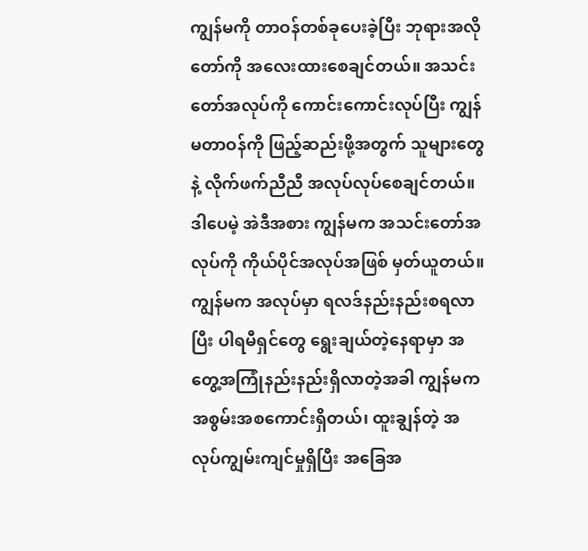ကျွန်မကို တာဝန်တစ်ခုပေးခဲ့ပြီး ဘုရားအလိုတော်ကို အလေးထားစေချင်တယ်။ အသင်းတော်အလုပ်ကို ကောင်းကောင်းလုပ်ပြီး ကျွန်မတာဝန်ကို ဖြည့်ဆည်းဖို့အတွက် သူများတွေနဲ့ လိုက်ဖက်ညီညီ အလုပ်လုပ်စေချင်တယ်။ ဒါပေမဲ့ အဲဒီအစား ကျွန်မက အသင်းတော်အလုပ်ကို ကိုယ်ပိုင်အလုပ်အဖြစ် မှတ်ယူတယ်။ ကျွန်မက အလုပ်မှာ ရလဒ်နည်းနည်းစရလာပြီး ပါရမီရှင်တွေ ရွေးချယ်တဲ့နေရာမှာ အတွေ့အကြုံနည်းနည်းရှိလာတဲ့အခါ ကျွန်မက အစွမ်းအစကောင်းရှိတယ်၊ ထူးချွန်တဲ့ အလုပ်ကျွမ်းကျင်မှုရှိပြီး အခြေအ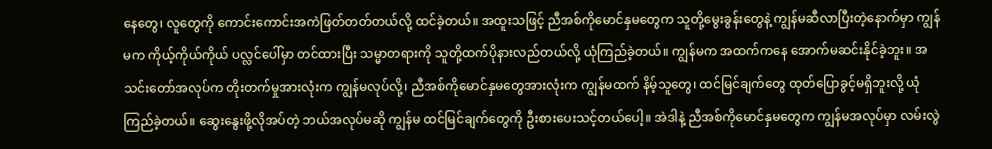နေတွေ၊ လူတွေကို ကောင်းကောင်းအကဲဖြတ်တတ်တယ်လို့ ထင်ခဲ့တယ်။ အထူးသဖြင့် ညီအစ်ကိုမောင်နှမတွေက သူတို့မွေးခွန်းတွေနဲ့ ကျွန်မဆီလာပြီးတဲ့နောက်မှာ ကျွန်မက ကိုယ့်ကိုယ်ကိုယ် ပလ္လင်ပေါ်မှာ တင်ထားပြီး သမ္မာတရားကို သူတို့ထက်ပိုနားလည်တယ်လို့ ယုံကြည်ခဲ့တယ်။ ကျွန်မက အထက်ကနေ အောက်မဆင်းနိုင်ခဲ့ဘူး။ အသင်းတော်အလုပ်က တိုးတက်မှုအားလုံးက ကျွန်မလုပ်လို့၊ ညီအစ်ကိုမောင်နှမတွေအားလုံးက ကျွန်မထက် နိမ့်သူတွေ၊ ထင်မြင်ချက်တွေ ထုတ်ပြောခွင့်မရှိဘူးလို့ ယုံကြည်ခဲ့တယ်။ ဆွေးနွေးဖို့လိုအပ်တဲ့ ဘယ်အလုပ်မဆို ကျွန်မ ထင်မြင်ချက်တွေကို ဦးစားပေးသင့်တယ်ပေါ့။ အဲဒါနဲ့ ညီအစ်ကိုမောင်နှမတွေက ကျွန်မအလုပ်မှာ လမ်းလွဲ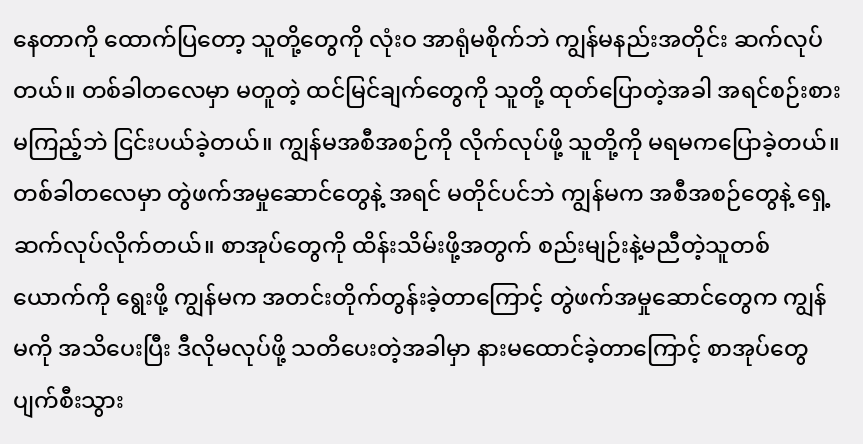နေတာကို ထောက်ပြတော့ သူတို့တွေကို လုံးဝ အာရုံမစိုက်ဘဲ ကျွန်မနည်းအတိုင်း ဆက်လုပ်တယ်။ တစ်ခါတလေမှာ မတူတဲ့ ထင်မြင်ချက်တွေကို သူတို့ ထုတ်ပြောတဲ့အခါ အရင်စဉ်းစားမကြည့်ဘဲ ငြင်းပယ်ခဲ့တယ်။ ကျွန်မအစီအစဉ်ကို လိုက်လုပ်ဖို့ သူတို့ကို မရမကပြောခဲ့တယ်။ တစ်ခါတလေမှာ တွဲဖက်အမှုဆောင်တွေနဲ့ အရင် မတိုင်ပင်ဘဲ ကျွန်မက အစီအစဉ်တွေနဲ့ ရှေ့ဆက်လုပ်လိုက်တယ်။ စာအုပ်တွေကို ထိန်းသိမ်းဖို့အတွက် စည်းမျဉ်းနဲ့မညီတဲ့သူတစ်ယောက်ကို ရွေးဖို့ ကျွန်မက အတင်းတိုက်တွန်းခဲ့တာကြောင့် တွဲဖက်အမှုဆောင်တွေက ကျွန်မကို အသိပေးပြီး ဒီလိုမလုပ်ဖို့ သတိပေးတဲ့အခါမှာ နားမထောင်ခဲ့တာကြောင့် စာအုပ်တွေ ပျက်စီးသွား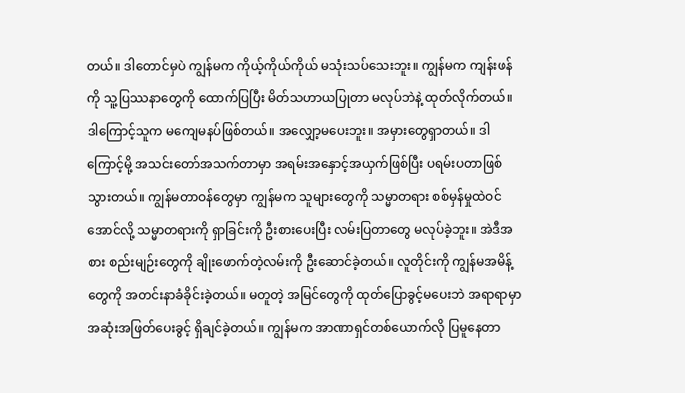တယ်။ ဒါတောင်မှပဲ ကျွန်မက ကိုယ့်ကိုယ်ကိုယ် မသုံးသပ်သေးဘူး။ ကျွန်မက ကျန်းဖန်ကို သူ့ပြဿနာတွေကို ထောက်ပြပြီး မိတ်သဟာယပြုတာ မလုပ်ဘဲနဲ့ ထုတ်လိုက်တယ်။ ဒါကြောင့်သူက မကျေမနပ်ဖြစ်တယ်။ အလျှော့မပေးဘူး။ အမှားတွေရှာတယ်။ ဒါကြောင့်မို့ အသင်းတော်အသက်တာမှာ အရမ်းအနှောင့်အယှက်ဖြစ်ပြီး ပရမ်းပတာဖြစ်သွားတယ်။ ကျွန်မတာဝန်တွေမှာ ကျွန်မက သူများတွေကို သမ္မာတရား စစ်မှန်မှုထဲဝင်အောင်လို့ သမ္မာတရားကို ရှာခြင်းကို ဦးစားပေးပြီး လမ်းပြတာတွေ မလုပ်ခဲ့ဘူး။ အဲဒီအစား စည်းမျဉ်းတွေကို ချိုးဖောက်တဲ့လမ်းကို ဦးဆောင်ခဲ့တယ်။ လူတိုင်းကို ကျွန်မအမိန့်တွေကို အတင်းနာခံခိုင်းခဲ့တယ်။ မတူတဲ့ အမြင်တွေကို ထုတ်ပြောခွင့်မပေးဘဲ အရာရာမှာ အဆုံးအဖြတ်ပေးခွင့် ရှိချင်ခဲ့တယ်။ ကျွန်မက အာဏာရှင်တစ်ယောက်လို ပြမူနေတာ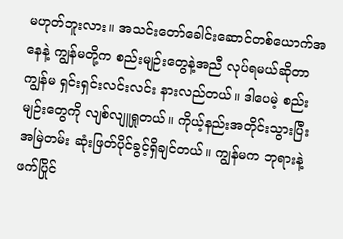မဟုတ်ဘူးလား။ အသင်းတော်ခေါင်းဆောင်တစ်ယောက်အနေနဲ့ ကျွန်မတို့က စည်းမျဉ်းတွေနဲ့အညီ လုပ်ရမယ်ဆိုတာ ကျွန်မ ရှင်းရှင်းလင်းလင်း နားလည်တယ်။ ဒါပေမဲ့ စည်းမျဉ်းတွေကို လျစ်လျူရှုတယ်။ ကိုယ့်နည်းအတိုင်းသွားပြီး အမြဲတမ်း ဆုံးဖြတ်ပိုင်ခွင့်ရှိချင်တယ်။ ကျွန်မက ဘုရားနဲ့ ဖက်ပြိုင်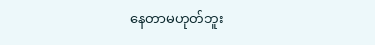နေတာမဟုတ်ဘူး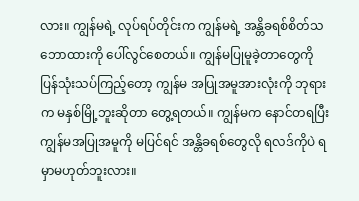လား။ ကျွန်မရဲ့ လုပ်ရပ်တိုင်းက ကျွန်မရဲ့ အန္တိခရစ်စိတ်သဘောထားကို ပေါ်လွင်စေတယ်။ ကျွန်မပြုမူခဲ့တာတွေကို ပြန်သုံးသပ်ကြည့်တော့ ကျွန်မ အပြုအမူအားလုံးကို ဘုရားက မနှစ်မြို့ဘူးဆိုတာ တွေ့ရတယ်။ ကျွန်မက နောင်တရပြီး ကျွန်မအပြုအမူကို မပြင်ရင် အန္တိခရစ်တွေလို ရလဒ်ကိုပဲ ရမှာမဟုတ်ဘူးလား။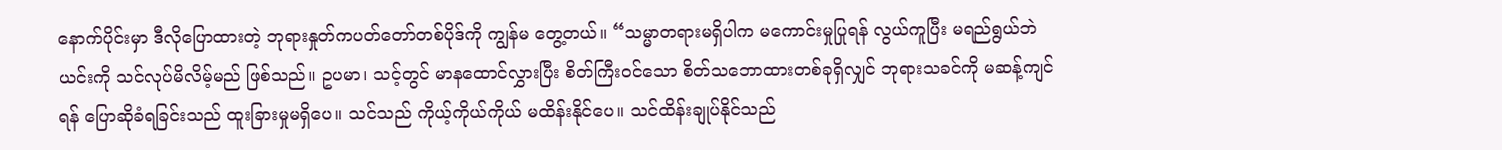နောက်ပိုင်းမှာ ဒီလိုပြောထားတဲ့ ဘုရားနှုတ်ကပတ်တော်တစ်ပိုဒ်ကို ကျွန်မ တွေ့တယ်။ “သမ္မာတရားမရှိပါက မကောင်းမှုပြုရန် လွယ်ကူပြီး မရည်ရွယ်ဘဲ ယင်းကို သင်လုပ်မိလိမ့်မည် ဖြစ်သည်။ ဥပမာ၊ သင့်တွင် မာနထောင်လွှားပြီး စိတ်ကြီးဝင်သော စိတ်သဘောထားတစ်ခုရှိလျှင် ဘုရားသခင်ကို မဆန့်ကျင်ရန် ပြောဆိုခံရခြင်းသည် ထူးခြားမှုမရှိပေ။ သင်သည် ကိုယ့်ကိုယ်ကိုယ် မထိန်းနိုင်ပေ။ သင်ထိန်းချုပ်နိုင်သည်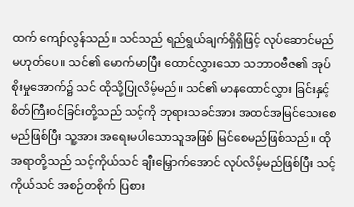ထက် ကျော်လွန်သည်။ သင်သည် ရည်ရွယ်ချက်ရှိရှိဖြင့် လုပ်ဆောင်မည်မဟုတ်ပေ။ သင်၏ မောက်မာပြီး ထောင်လွှားသော သဘာဝဗီဇ၏ အုပ်စိုးမှုအောက်၌ သင် ထိုသို့ပြုလိမ့်မည်။ သင်၏ မာနထောင်လွှား ခြင်းနှင့် စိတ်ကြီးဝင်ခြင်းတို့သည် သင့်ကို ဘုရားသခင်အား အထင်အမြင်သေးစေမည်ဖြစ်ပြီး သူ့အား အရေးမပါသောသူအဖြစ် မြင်စေမည်ဖြစ်သည်။ ထိုအရာတို့သည် သင့်ကိုယ်သင် ချီးမြှောက်အောင် လုပ်လိမ့်မည်ဖြစ်ပြီး သင့်ကိုယ်သင် အစဉ်တစိုက် ပြစား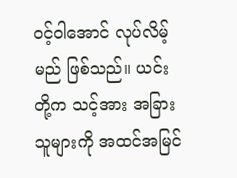ဝင့်ဝါအောင် လုပ်လိမ့်မည် ဖြစ်သည်။ ယင်းတို့က သင့်အား အခြားသူများကို အထင်အမြင်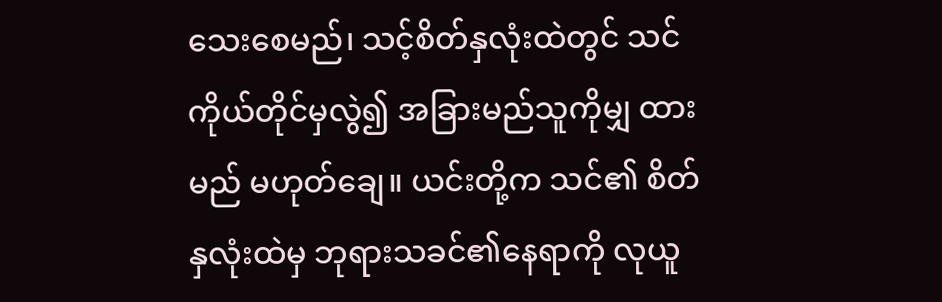သေးစေမည်၊ သင့်စိတ်နှလုံးထဲတွင် သင်ကိုယ်တိုင်မှလွဲ၍ အခြားမည်သူကိုမျှ ထားမည် မဟုတ်ချေ။ ယင်းတို့က သင်၏ စိတ်နှလုံးထဲမှ ဘုရားသခင်၏နေရာကို လုယူ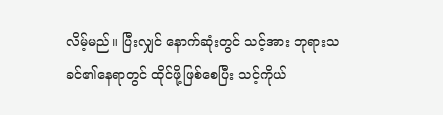လိမ့်မည်။ ပြီးလျှင် နောက်ဆုံးတွင် သင့်အား ဘုရားသခင်၏နေရာတွင် ထိုင်ဖို့ဖြစ်စေပြီး သင့်ကိုယ်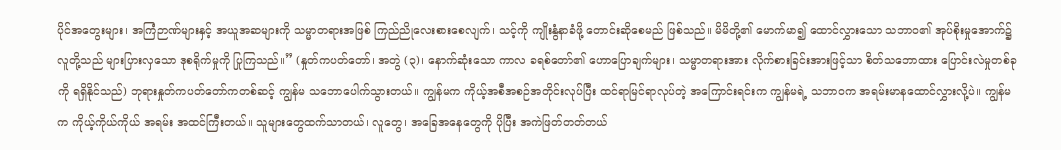ပိုင်အတွေးများ၊ အကြံဉာဏ်များနှင့် အယူအဆများကို သမ္မာတရားအဖြစ် ကြည်ညိုလေးစားစေလျက်၊ သင့်ကို ကျိုးနွံနာခံဖို့ တောင်းဆိုစေမည် ဖြစ်သည်။ မိမိတို့၏ မောက်မာ၍ ထောင်လွှားသော သဘာဝ၏ အုပ်စိုးမှုအောက်၌ လူတို့သည် များပြားလှသော ဒုစရိုက်မှုကို ပြုကြသည်။” (နှုတ်ကပတ်တော်၊ အတွဲ (၃)၊ နောက်ဆုံးသော ကာလ ခရစ်တော်၏ ဟောပြောချက်များ၊ သမ္မာတရားအား လိုက်စားခြင်းအားဖြင့်သာ စိတ်သဘောထား ပြောင်းလဲမှုတစ်ခုကို ရရှိနိုင်သည်) ဘုရားနှုတ်ကပတ်တော်ကတစ်ဆင့် ကျွန်မ သဘောပေါက်သွားတယ်။ ကျွန်မက ကိုယ့်အစီအစဉ်အတိုင်းလုပ်ပြီး ထင်ရာမြင်ရာလုပ်တဲ့ အကြောင်းရင်းက ကျွန်မရဲ့ သဘာဝက အရမ်းမာနထောင်လွှားလို့ပဲ။ ကျွန်မက ကိုယ့်ကိုယ်ကိုယ် အရမ်း အထင်ကြီးတယ်။ သူများတွေထက်သာတယ်၊ လူတွေ၊ အခြေအနေတွေကို ပိုပြီး အကဲဖြတ်တတ်တယ်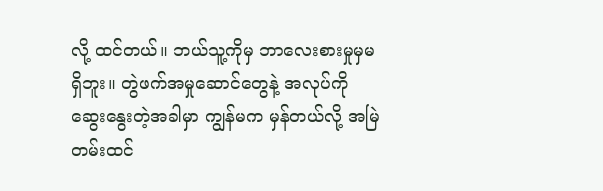လို့ ထင်တယ်။ ဘယ်သူ့ကိုမှ ဘာလေးစားမှုမှမရှိဘူး။ တွဲဖက်အမှုဆောင်တွေနဲ့ အလုပ်ကို ဆွေးနွေးတဲ့အခါမှာ ကျွန်မက မှန်တယ်လို့ အမြဲတမ်းထင်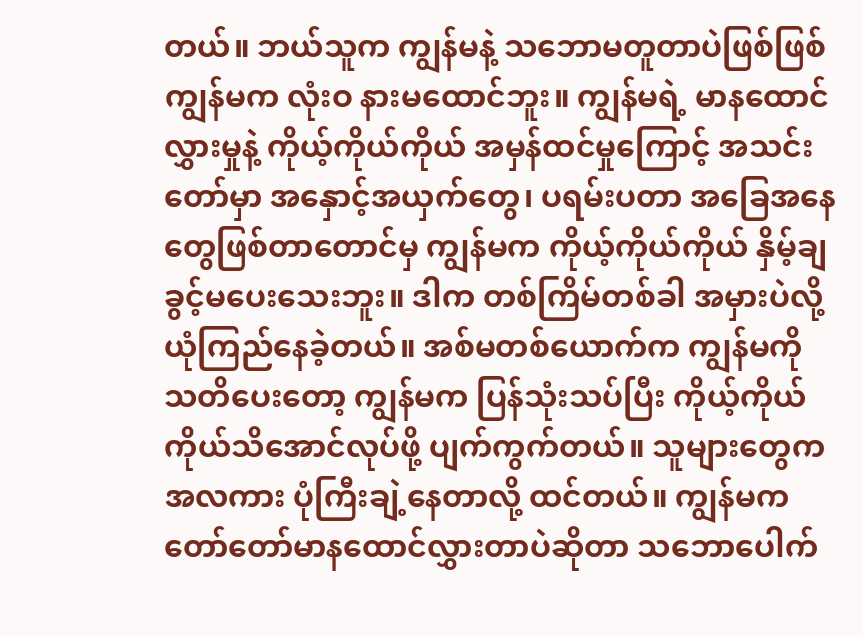တယ်။ ဘယ်သူက ကျွန်မနဲ့ သဘောမတူတာပဲဖြစ်ဖြစ် ကျွန်မက လုံးဝ နားမထောင်ဘူး။ ကျွန်မရဲ့ မာနထောင်လွှားမှုနဲ့ ကိုယ့်ကိုယ်ကိုယ် အမှန်ထင်မှုကြောင့် အသင်းတော်မှာ အနှောင့်အယှက်တွေ၊ ပရမ်းပတာ အခြေအနေတွေဖြစ်တာတောင်မှ ကျွန်မက ကိုယ့်ကိုယ်ကိုယ် နှိမ့်ချခွင့်မပေးသေးဘူး။ ဒါက တစ်ကြိမ်တစ်ခါ အမှားပဲလို့ ယုံကြည်နေခဲ့တယ်။ အစ်မတစ်ယောက်က ကျွန်မကို သတိပေးတော့ ကျွန်မက ပြန်သုံးသပ်ပြီး ကိုယ့်ကိုယ်ကိုယ်သိအောင်လုပ်ဖို့ ပျက်ကွက်တယ်။ သူများတွေက အလကား ပုံကြီးချဲ့နေတာလို့ ထင်တယ်။ ကျွန်မက တော်တော်မာနထောင်လွှားတာပဲဆိုတာ သဘောပေါက်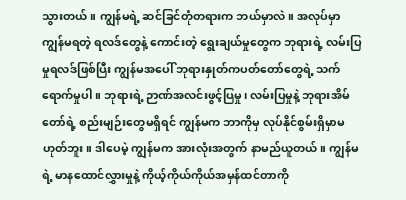သွားတယ်။ ကျွန်မရဲ့ ဆင်ခြင်တုံတရားက ဘယ်မှာလဲ။ အလုပ်မှာ ကျွန်မရတဲ့ ရလဒ်တွေနဲ့ ကောင်းတဲ့ ရွေးချယ်မှုတွေက ဘုရားရဲ့ လမ်းပြမှုရလဒ်ဖြစ်ပြီး ကျွန်မအပေါ် ဘုရားနှုတ်ကပတ်တော်တွေရဲ့ သက်ရောက်မှုပါ။ ဘုရားရဲ့ ဉာဏ်အလင်းဖွင့်ပြမှု၊ လမ်းပြမှုနဲ့ ဘုရားအိမ်တော်ရဲ့ စည်းမျဉ်းတွေမရှိရင် ကျွန်မက ဘာကိုမှ လုပ်နိုင်စွမ်းရှိမှာမဟုတ်ဘူး။ ဒါပေမဲ့ ကျွန်မက အားလုံးအတွက် နာမည်ယူတယ်။ ကျွန်မရဲ့ မာနထောင်လွှားမှုနဲ့ ကိုယ့်ကိုယ်ကိုယ်အမှန်ထင်တာကို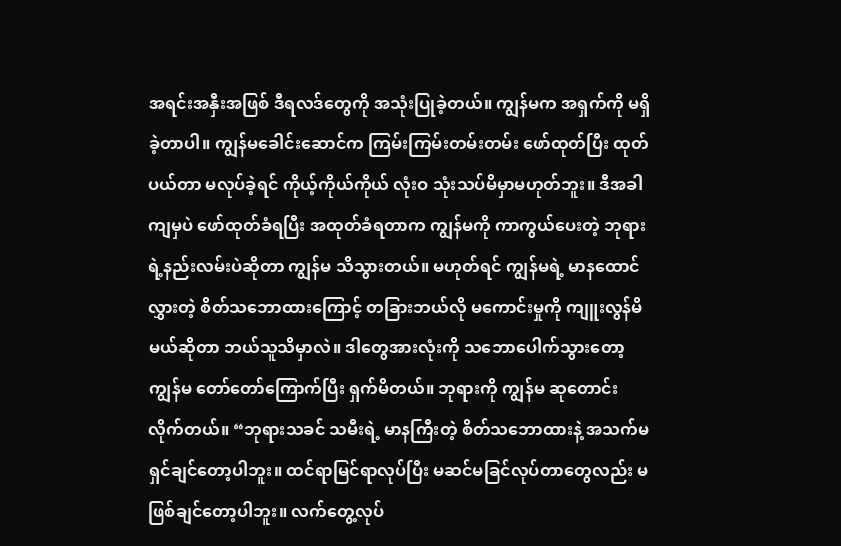အရင်းအနှီးအဖြစ် ဒီရလဒ်တွေကို အသုံးပြုခဲ့တယ်။ ကျွန်မက အရှက်ကို မရှိခဲ့တာပါ။ ကျွန်မခေါင်းဆောင်က ကြမ်းကြမ်းတမ်းတမ်း ဖော်ထုတ်ပြီး ထုတ်ပယ်တာ မလုပ်ခဲ့ရင် ကိုယ့်ကိုယ်ကိုယ် လုံးဝ သုံးသပ်မိမှာမဟုတ်ဘူး။ ဒီအခါကျမှပဲ ဖော်ထုတ်ခံရပြီး အထုတ်ခံရတာက ကျွန်မကို ကာကွယ်ပေးတဲ့ ဘုရားရဲ့နည်းလမ်းပဲဆိုတာ ကျွန်မ သိသွားတယ်။ မဟုတ်ရင် ကျွန်မရဲ့ မာနထောင်လွှားတဲ့ စိတ်သဘောထားကြောင့် တခြားဘယ်လို မကောင်းမှုကို ကျူးလွန်မိမယ်ဆိုတာ ဘယ်သူသိမှာလဲ။ ဒါတွေအားလုံးကို သဘောပေါက်သွားတော့ ကျွန်မ တော်တော်ကြောက်ပြီး ရှက်မိတယ်။ ဘုရားကို ကျွန်မ ဆုတောင်းလိုက်တယ်။ “ဘုရားသခင် သမီးရဲ့ မာနကြီးတဲ့ စိတ်သဘောထားနဲ့ အသက်မရှင်ချင်တော့ပါဘူး။ ထင်ရာမြင်ရာလုပ်ပြီး မဆင်မခြင်လုပ်တာတွေလည်း မဖြစ်ချင်တော့ပါဘူး။ လက်တွေ့လုပ်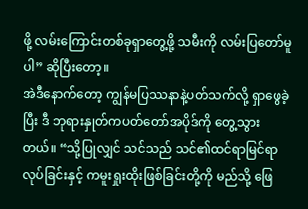ဖို့ လမ်းကြောင်းတစ်ခုရှာတွေ့ဖို့ သမီးကို လမ်းပြတော်မူပါ” ဆိုပြီးတော့။
အဲဒီနောက်တော့ ကျွန်မပြဿနာနဲ့ပတ်သက်လို့ ရှာဖွေခဲ့ပြီး ဒီ ဘုရားနှုတ်ကပတ်တော်အပိုဒ်ကို တွေ့သွားတယ်။ “သို့ပြုလျှင် သင်သည် သင်၏ထင်ရာမြင်ရာလုပ်ခြင်းနှင့် ကမူးရှုးထိုးဖြစ်ခြင်းတို့ကို မည်သို့ ဖြေ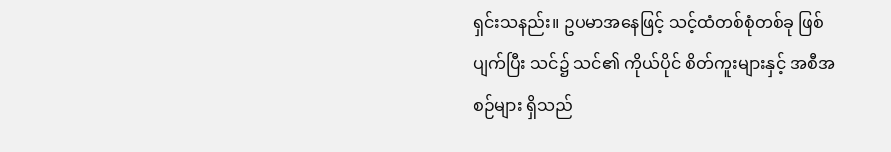ရှင်းသနည်း။ ဥပမာအနေဖြင့် သင့်ထံတစ်စုံတစ်ခု ဖြစ်ပျက်ပြီး သင်၌ သင်၏ ကိုယ်ပိုင် စိတ်ကူးများနှင့် အစီအစဉ်များ ရှိသည်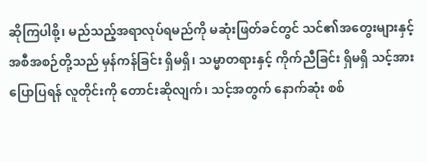ဆိုကြပါစို့၊ မည်သည့်အရာလုပ်ရမည်ကို မဆုံးဖြတ်ခင်တွင် သင်၏အတွေးများနှင့် အစီအစဉ်တို့သည် မှန်ကန်ခြင်း ရှိမရှိ၊ သမ္မာတရားနှင့် ကိုက်ညီခြင်း ရှိမရှိ သင့်အား ပြောပြရန် လူတိုင်းကို တောင်းဆိုလျက်၊ သင့်အတွက် နောက်ဆုံး စစ်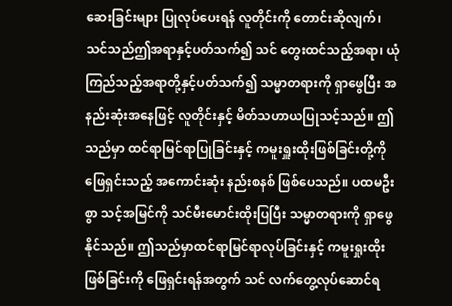ဆေးခြင်းများ ပြုလုပ်ပေးရန် လူတိုင်းကို တောင်းဆိုလျက်၊ သင်သည်ဤအရာနှင့်ပတ်သက်၍ သင် တွေးထင်သည့်အရာ၊ ယုံကြည်သည့်အရာတို့နှင့်ပတ်သက်၍ သမ္မာတရားကို ရှာဖွေပြီး အနည်းဆုံးအနေဖြင့် လူတိုင်းနှင့် မိတ်သဟာယပြုသင့်သည်။ ဤသည်မှာ ထင်ရာမြင်ရာပြုခြင်းနှင့် ကမူးရှူးထိုးဖြစ်ခြင်းတို့ကို ဖြေရှင်းသည့် အကောင်းဆုံး နည်းစနစ် ဖြစ်ပေသည်။ ပထမဦးစွာ သင့်အမြင်ကို သင်မီးမောင်းထိုးပြပြီး သမ္မာတရားကို ရှာဖွေနိုင်သည်။ ဤသည်မှာထင်ရာမြင်ရာလုပ်ခြင်းနှင့် ကမူးရှုးထိုးဖြစ်ခြင်းကို ဖြေရှင်းရန်အတွက် သင် လက်တွေ့လုပ်ဆောင်ရ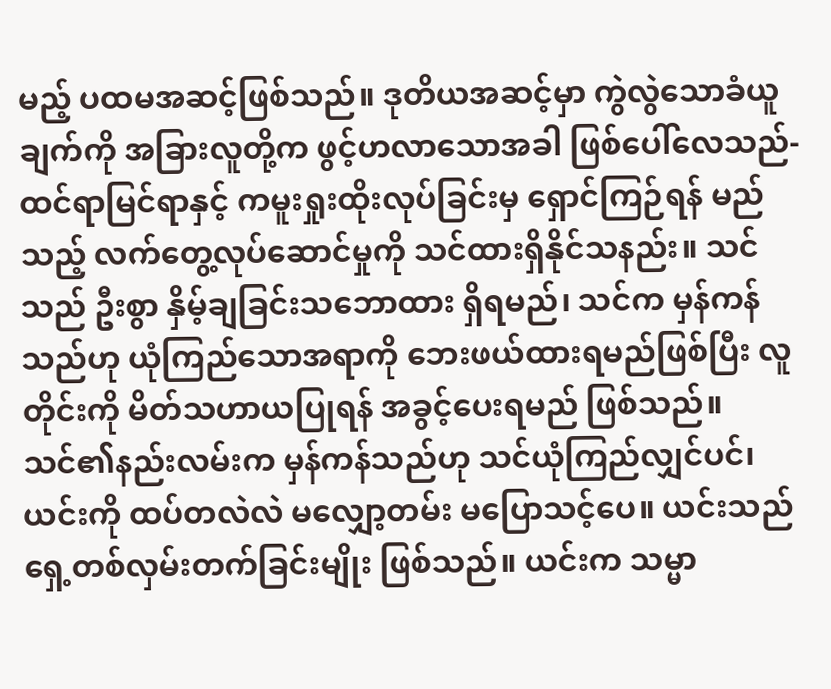မည့် ပထမအဆင့်ဖြစ်သည်။ ဒုတိယအဆင့်မှာ ကွဲလွဲသောခံယူချက်ကို အခြားလူတို့က ဖွင့်ဟလာသောအခါ ဖြစ်ပေါ်လေသည်- ထင်ရာမြင်ရာနှင့် ကမူးရှုးထိုးလုပ်ခြင်းမှ ရှောင်ကြဉ်ရန် မည်သည့် လက်တွေ့လုပ်ဆောင်မှုကို သင်ထားရှိနိုင်သနည်း။ သင်သည် ဦးစွာ နှိမ့်ချခြင်းသဘောထား ရှိရမည်၊ သင်က မှန်ကန်သည်ဟု ယုံကြည်သောအရာကို ဘေးဖယ်ထားရမည်ဖြစ်ပြီး လူတိုင်းကို မိတ်သဟာယပြုရန် အခွင့်ပေးရမည် ဖြစ်သည်။ သင်၏နည်းလမ်းက မှန်ကန်သည်ဟု သင်ယုံကြည်လျှင်ပင်၊ ယင်းကို ထပ်တလဲလဲ မလျှော့တမ်း မပြောသင့်ပေ။ ယင်းသည် ရှေ့တစ်လှမ်းတက်ခြင်းမျိုး ဖြစ်သည်။ ယင်းက သမ္မာ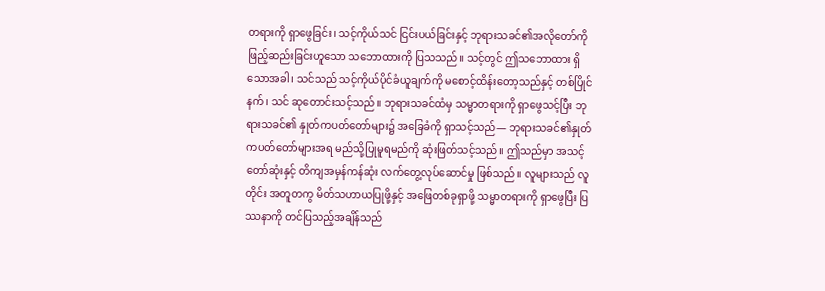တရားကို ရှာဖွေခြင်း၊ သင့်ကိုယ်သင် ငြင်းပယ်ခြင်းနှင့် ဘုရားသခင်၏အလိုတော်ကို ဖြည့်ဆည်းခြင်းဟူသော သဘောထားကို ပြသသည်။ သင့်တွင် ဤသဘောထား ရှိသောအခါ၊ သင်သည် သင့်ကိုယ်ပိုင်ခံယူချက်ကို မစောင့်ထိန်းတော့သည်နှင့် တစ်ပြိုင်နက်၊ သင် ဆုတောင်းသင့်သည်။ ဘုရားသခင်ထံမှ သမ္မာတရားကို ရှာဖွေသင့်ပြီး ဘုရားသခင်၏ နှုတ်ကပတ်တော်များ၌ အခြေခံကို ရှာသင့်သည်— ဘုရားသခင်၏နှုတ်ကပတ်တော်များအရ မည်သို့ပြုမူရမည်ကို ဆုံးဖြတ်သင့်သည်။ ဤသည်မှာ အသင့်တော်ဆုံးနှင့် တိကျအမှန်ကန်ဆုံး လက်တွေ့လုပ်ဆောင်မှု ဖြစ်သည်။ လူများသည် လူတိုင်း အတူတကွ မိတ်သဟာယပြုဖို့နှင့် အဖြေတစ်ခုရှာဖို့ သမ္မာတရားကို ရှာဖွေပြီး ပြဿနာကို တင်ပြသည့်အချိန်သည်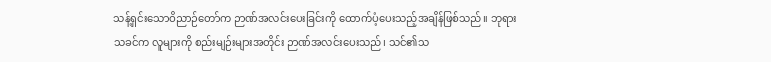သန့်ရှင်းသောဝိညာဉ်တော်က ဉာဏ်အလင်းပေးခြင်းကို ထောက်ပံ့ပေးသည့်အချိန်ဖြစ်သည်။ ဘုရားသခင်က လူများကို စည်းမျဉ်းများအတိုင်း ဉာဏ်အလင်းပေးသည်၊ သင်၏သ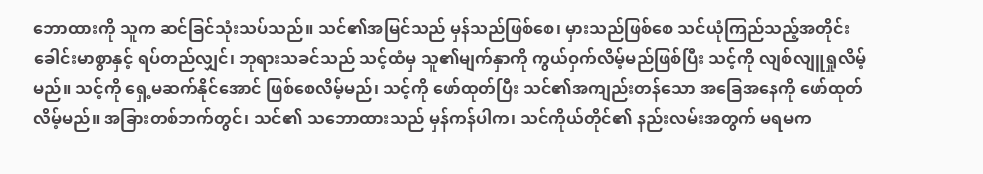ဘောထားကို သူက ဆင်ခြင်သုံးသပ်သည်။ သင်၏အမြင်သည် မှန်သည်ဖြစ်စေ၊ မှားသည်ဖြစ်စေ သင်ယုံကြည်သည့်အတိုင်း ခေါင်းမာစွာနှင့် ရပ်တည်လျှင်၊ ဘုရားသခင်သည် သင့်ထံမှ သူ၏မျက်နှာကို ကွယ်ဝှက်လိမ့်မည်ဖြစ်ပြီး သင့်ကို လျစ်လျူရှုလိမ့်မည်။ သင့်ကို ရှေ့မဆက်နိုင်အောင် ဖြစ်စေလိမ့်မည်၊ သင့်ကို ဖော်ထုတ်ပြီး သင်၏အကျည်းတန်သော အခြေအနေကို ဖော်ထုတ်လိမ့်မည်။ အခြားတစ်ဘက်တွင်၊ သင်၏ သဘောထားသည် မှန်ကန်ပါက၊ သင်ကိုယ်တိုင်၏ နည်းလမ်းအတွက် မရမက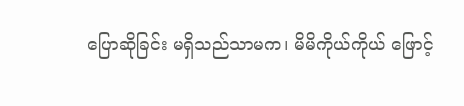ပြောဆိုခြင်း မရှိသည်သာမက၊ မိမိကိုယ်ကိုယ် ဖြောင့်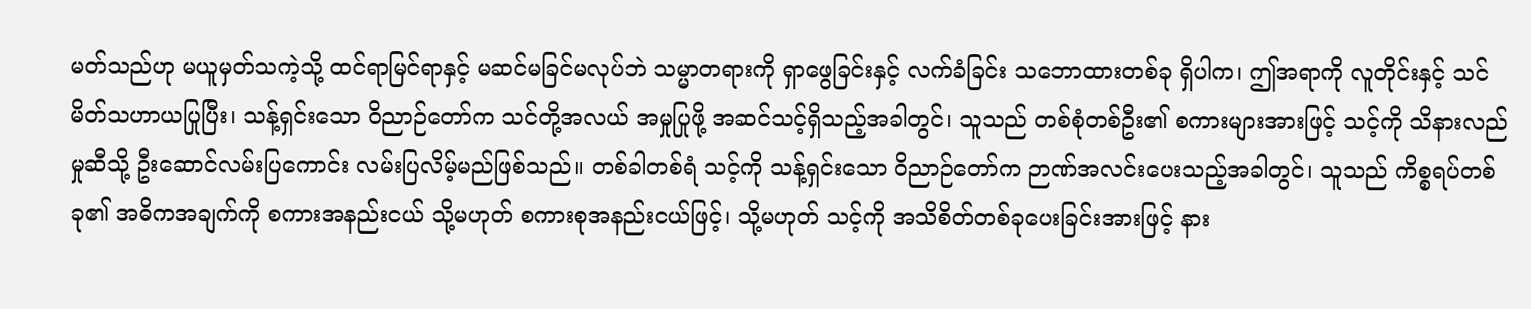မတ်သည်ဟု မယူမှတ်သကဲ့သို့ ထင်ရာမြင်ရာနှင့် မဆင်မခြင်မလုပ်ဘဲ သမ္မာတရားကို ရှာဖွေခြင်းနှင့် လက်ခံခြင်း သဘောထားတစ်ခု ရှိပါက၊ ဤအရာကို လူတိုင်းနှင့် သင် မိတ်သဟာယပြုပြီး၊ သန့်ရှင်းသော ဝိညာဉ်တော်က သင်တို့အလယ် အမှုပြုဖို့ အဆင်သင့်ရှိသည့်အခါတွင်၊ သူသည် တစ်စုံတစ်ဦး၏ စကားများအားဖြင့် သင့်ကို သိနားလည်မှုဆီသို့ ဦးဆောင်လမ်းပြကောင်း လမ်းပြလိမ့်မည်ဖြစ်သည်။ တစ်ခါတစ်ရံ သင့်ကို သန့်ရှင်းသော ဝိညာဉ်တော်က ဉာဏ်အလင်းပေးသည့်အခါတွင်၊ သူသည် ကိစ္စရပ်တစ်ခု၏ အဓိကအချက်ကို စကားအနည်းငယ် သို့မဟုတ် စကားစုအနည်းငယ်ဖြင့်၊ သို့မဟုတ် သင့်ကို အသိစိတ်တစ်ခုပေးခြင်းအားဖြင့် နား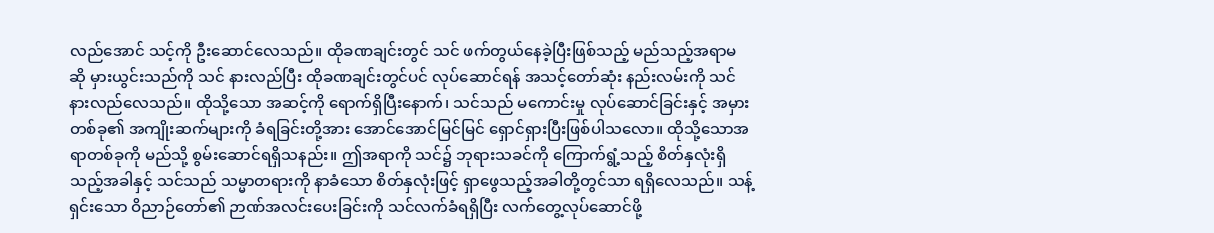လည်အောင် သင့်ကို ဦးဆောင်လေသည်။ ထိုခဏချင်းတွင် သင် ဖက်တွယ်နေခဲ့ပြီးဖြစ်သည့် မည်သည့်အရာမဆို မှားယွင်းသည်ကို သင် နားလည်ပြီး ထိုခဏချင်းတွင်ပင် လုပ်ဆောင်ရန် အသင့်တော်ဆုံး နည်းလမ်းကို သင် နားလည်လေသည်။ ထိုသို့သော အဆင့်ကို ရောက်ရှိပြီးနောက်၊ သင်သည် မကောင်းမှု လုပ်ဆောင်ခြင်းနှင့် အမှားတစ်ခု၏ အကျိုးဆက်များကို ခံရခြင်းတို့အား အောင်အောင်မြင်မြင် ရှောင်ရှားပြီးဖြစ်ပါသလော။ ထိုသို့သောအရာတစ်ခုကို မည်သို့ စွမ်းဆောင်ရရှိသနည်း။ ဤအရာကို သင်၌ ဘုရားသခင်ကို ကြောက်ရွံ့သည့် စိတ်နှလုံးရှိသည့်အခါနှင့် သင်သည် သမ္မာတရားကို နာခံသော စိတ်နှလုံးဖြင့် ရှာဖွေသည့်အခါတို့တွင်သာ ရရှိလေသည်။ သန့်ရှင်းသော ဝိညာဉ်တော်၏ ဉာဏ်အလင်းပေးခြင်းကို သင်လက်ခံရရှိပြီး လက်တွေ့လုပ်ဆောင်ဖို့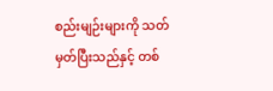စည်းမျဉ်းများကို သတ်မှတ်ပြီးသည်နှင့် တစ်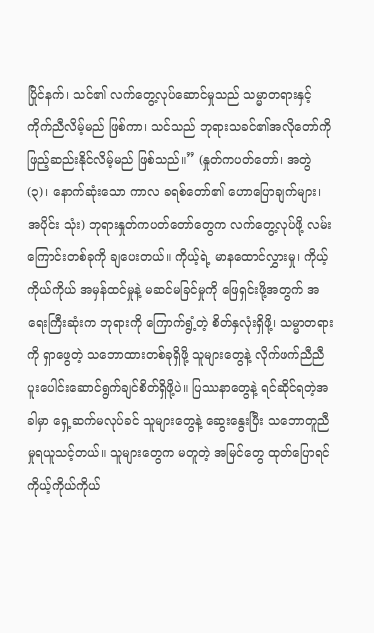ပြိုင်နက်၊ သင်၏ လက်တွေ့လုပ်ဆောင်မှုသည် သမ္မာတရားနှင့် ကိုက်ညီလိမ့်မည် ဖြစ်ကာ၊ သင်သည် ဘုရားသခင်၏အလိုတော်ကို ဖြည့်ဆည်းနိုင်လိမ့်မည် ဖြစ်သည်။” (နှုတ်ကပတ်တော်၊ အတွဲ (၃)၊ နောက်ဆုံးသော ကာလ ခရစ်တော်၏ ဟောပြောချက်များ၊ အပိုင်း သုံး) ဘုရားနှုတ်ကပတ်တော်တွေက လက်တွေ့လုပ်ဖို့ လမ်းကြောင်းတစ်ခုကို ချပေးတယ်။ ကိုယ့်ရဲ့ မာနထောင်လွှားမှု၊ ကိုယ့်ကိုယ်ကိုယ် အမှန်ထင်မှုနဲ့ မဆင်မခြင်မှုကို ဖြေရှင်းဖို့အတွက် အရေးကြီးဆုံးက ဘုရားကို ကြောက်ရွံ့တဲ့ စိတ်နှလုံးရှိဖို့၊ သမ္မာတရားကို ရှာဖွေတဲ့ သဘောထားတစ်ခုရှိဖို့ သူများတွေနဲ့ လိုက်ဖက်ညီညီ ပူးပေါင်းဆောင်ရွက်ချင်စိတ်ရှိဖို့ပဲ။ ပြဿနာတွေနဲ့ ရင်ဆိုင်ရတဲ့အခါမှာ ရှေ့ဆက်မလုပ်ခင် သူများတွေနဲ့ ဆွေးနွေးပြီး သဘောတူညီမှုရယူသင့်တယ်။ သူများတွေက မတူတဲ့ အမြင်တွေ ထုတ်ပြောရင် ကိုယ့်ကိုယ်ကိုယ်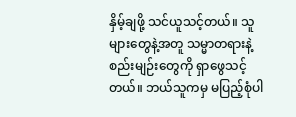နှိမ့်ချဖို့ သင်ယူသင့်တယ်။ သူများတွေနဲ့အတူ သမ္မာတရားနဲ့ စည်းမျဉ်းတွေကို ရှာဖွေသင့်တယ်။ ဘယ်သူကမှ မပြည့်စုံပါ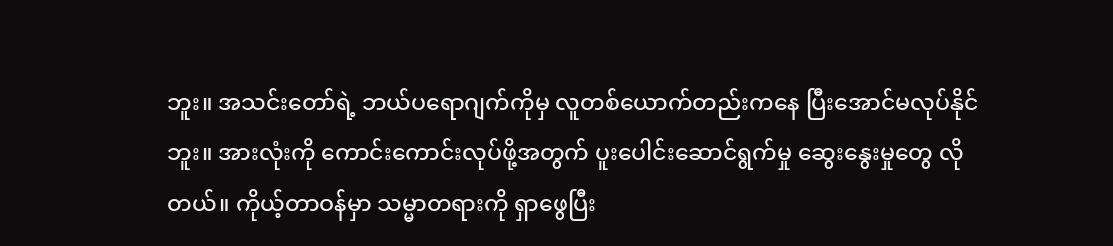ဘူး။ အသင်းတော်ရဲ့ ဘယ်ပရောဂျက်ကိုမှ လူတစ်ယောက်တည်းကနေ ပြီးအောင်မလုပ်နိုင်ဘူး။ အားလုံးကို ကောင်းကောင်းလုပ်ဖို့အတွက် ပူးပေါင်းဆောင်ရွက်မှု ဆွေးနွေးမှုတွေ လိုတယ်။ ကိုယ့်တာဝန်မှာ သမ္မာတရားကို ရှာဖွေပြီး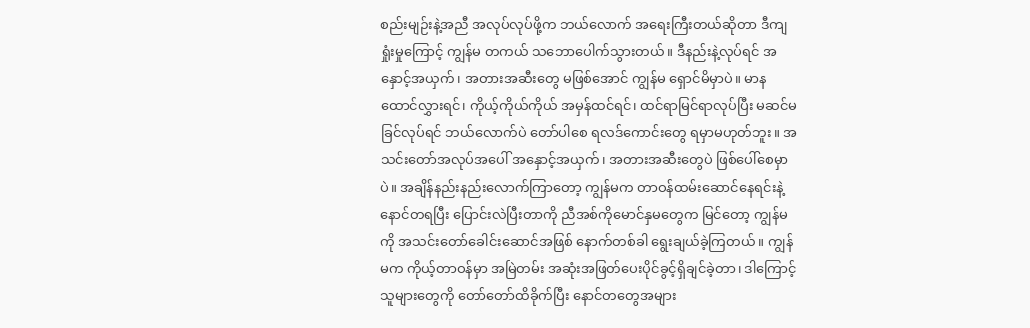စည်းမျဉ်းနဲ့အညီ အလုပ်လုပ်ဖို့က ဘယ်လောက် အရေးကြီးတယ်ဆိုတာ ဒီကျရှုံးမှုကြောင့် ကျွန်မ တကယ် သဘောပေါက်သွားတယ်။ ဒီနည်းနဲ့လုပ်ရင် အနှောင့်အယှက်၊ အတားအဆီးတွေ မဖြစ်အောင် ကျွန်မ ရှောင်မိမှာပဲ။ မာနထောင်လွှားရင်၊ ကိုယ့်ကိုယ်ကိုယ် အမှန်ထင်ရင်၊ ထင်ရာမြင်ရာလုပ်ပြီး မဆင်မခြင်လုပ်ရင် ဘယ်လောက်ပဲ တော်ပါစေ ရလဒ်ကောင်းတွေ ရမှာမဟုတ်ဘူး။ အသင်းတော်အလုပ်အပေါ် အနှောင့်အယှက်၊ အတားအဆီးတွေပဲ ဖြစ်ပေါ်စေမှာပဲ။ အချိန်နည်းနည်းလောက်ကြာတော့ ကျွန်မက တာဝန်ထမ်းဆောင်နေရင်းနဲ့ နောင်တရပြီး ပြောင်းလဲပြီးတာကို ညီအစ်ကိုမောင်နှမတွေက မြင်တော့ ကျွန်မကို အသင်းတော်ခေါင်းဆောင်အဖြစ် နောက်တစ်ခါ ရွေးချယ်ခဲ့ကြတယ်။ ကျွန်မက ကိုယ့်တာဝန်မှာ အမြဲတမ်း အဆုံးအဖြတ်ပေးပိုင်ခွင့်ရှိချင်ခဲ့တာ၊ ဒါကြောင့် သူများတွေကို တော်တော်ထိခိုက်ပြီး နောင်တတွေအများ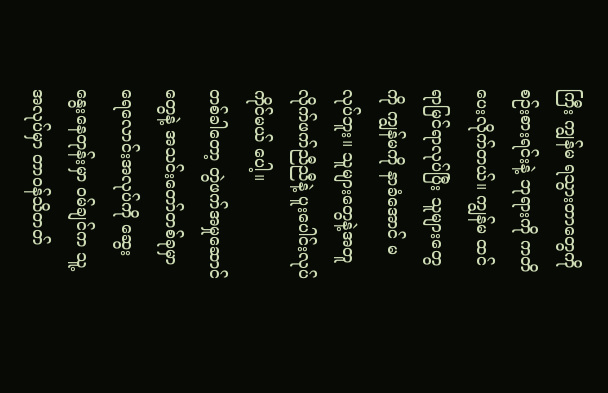ကြီး ကျွန်မ ရသွားတာတွေကို စဉ်းစားရင်းနဲ့ ဘုရားကို ကတိပေးလိုက်တယ်။ ကျွန်မ ထင်ရာမြင်ရာလုပ်ပြီး သူများတွေကို ကျွန်မကို နာခံအောင် မလုပ်ဘူး။ သူများတွေနဲ့အတူ လိုက်ဖက်ညီညီနဲ့ ပူးပေါင်းလုပ်ကိုင်မယ် ပေါ့။
တစ်ခါတော့ တွဲဖက်အမှုဆောင်တွေနဲ့ အသင်းတော်တစ်ခုမှာ ရေလောင်းအလုပ်ကို ဆွေးနွေးနေတုန်းမှာ ဝမ်ချင်က သူ့အလုပ်မှာ တာဝန်သိတတ်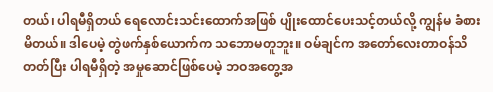တယ်၊ ပါရမီရှိတယ် ရေလောင်းသင်းထောက်အဖြစ် ပျိုးထောင်ပေးသင့်တယ်လို့ ကျွန်မ ခံစားမိတယ်။ ဒါပေမဲ့ တွဲဖက်နှစ်ယောက်က သဘောမတူဘူး။ ဝမ်ချင်က အတော်လေးတာဝန်သိတတ်ပြီး ပါရမီရှိတဲ့ အမှုဆောင်ဖြစ်ပေမဲ့ ဘဝအတွေ့အ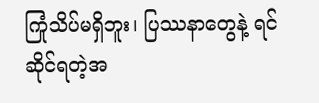ကြုံသိပ်မရှိဘူး၊ ပြဿနာတွေနဲ့ ရင်ဆိုင်ရတဲ့အ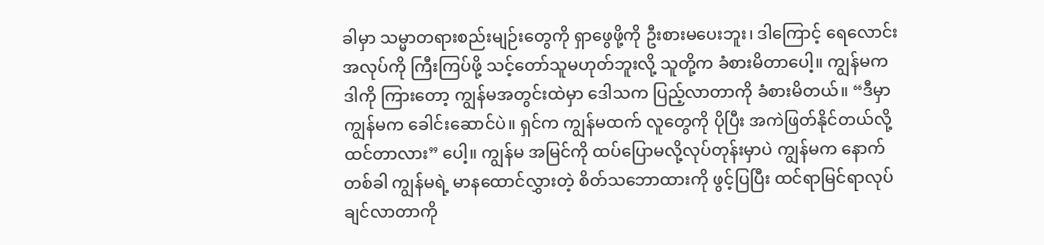ခါမှာ သမ္မာတရားစည်းမျဉ်းတွေကို ရှာဖွေဖို့ကို ဦးစားမပေးဘူး၊ ဒါကြောင့် ရေလောင်းအလုပ်ကို ကြီးကြပ်ဖို့ သင့်တော်သူမဟုတ်ဘူးလို့ သူတို့က ခံစားမိတာပေါ့။ ကျွန်မက ဒါကို ကြားတော့ ကျွန်မအတွင်းထဲမှာ ဒေါသက ပြည့်လာတာကို ခံစားမိတယ်။ “ဒီမှာ ကျွန်မက ခေါင်းဆောင်ပဲ။ ရှင်က ကျွန်မထက် လူတွေကို ပိုပြီး အကဲဖြတ်နိုင်တယ်လို့ ထင်တာလား” ပေါ့။ ကျွန်မ အမြင်ကို ထပ်ပြောမလို့လုပ်တုန်းမှာပဲ ကျွန်မက နောက်တစ်ခါ ကျွန်မရဲ့ မာနထောင်လွှားတဲ့ စိတ်သဘောထားကို ဖွင့်ပြပြီး ထင်ရာမြင်ရာလုပ်ချင်လာတာကို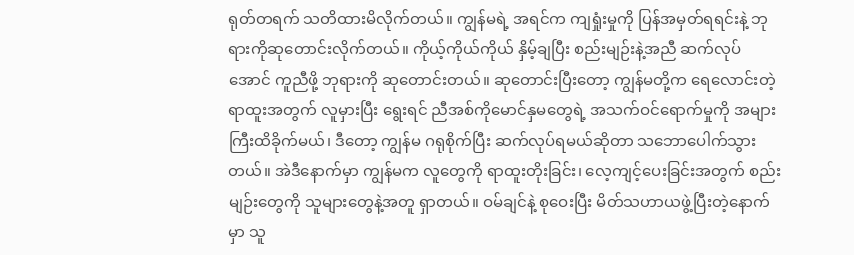ရုတ်တရက် သတိထားမိလိုက်တယ်။ ကျွန်မရဲ့ အရင်က ကျရှုံးမှုကို ပြန်အမှတ်ရရင်းနဲ့ ဘုရားကိုဆုတောင်းလိုက်တယ်။ ကိုယ့်ကိုယ်ကိုယ် နှိမ့်ချပြီး စည်းမျဉ်းနဲ့အညီ ဆက်လုပ်အောင် ကူညီဖို့ ဘုရားကို ဆုတောင်းတယ်။ ဆုတောင်းပြီးတော့ ကျွန်မတို့က ရေလောင်းတဲ့ရာထူးအတွက် လူမှားပြီး ရွေးရင် ညီအစ်ကိုမောင်နှမတွေရဲ့ အသက်ဝင်ရောက်မှုကို အများကြီးထိခိုက်မယ်၊ ဒီတော့ ကျွန်မ ဂရုစိုက်ပြီး ဆက်လုပ်ရမယ်ဆိုတာ သဘောပေါက်သွားတယ်။ အဲဒီနောက်မှာ ကျွန်မက လူတွေကို ရာထူးတိုးခြင်း၊ လေ့ကျင့်ပေးခြင်းအတွက် စည်းမျဉ်းတွေကို သူများတွေနဲ့အတူ ရှာတယ်။ ဝမ်ချင်နဲ့ စုဝေးပြီး မိတ်သဟာယဖွဲ့ပြီးတဲ့နောက်မှာ သူ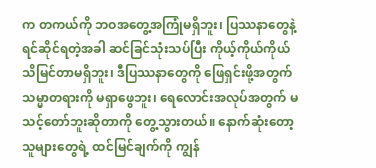က တကယ်ကို ဘဝအတွေ့အကြုံမရှိဘူး၊ ပြဿနာတွေနဲ့ ရင်ဆိုင်ရတဲ့အခါ ဆင်ခြင်သုံးသပ်ပြီး ကိုယ့်ကိုယ်ကိုယ် သိမြင်တာမရှိဘူး၊ ဒီပြဿနာတွေကို ဖြေရှင်းဖို့အတွက် သမ္မာတရားကို မရှာဖွေဘူး၊ ရေလောင်းအလုပ်အတွက် မသင့်တော်ဘူးဆိုတာကို တွေ့သွားတယ်။ နောက်ဆုံးတော့ သူများတွေရဲ့ ထင်မြင်ချက်ကို ကျွန်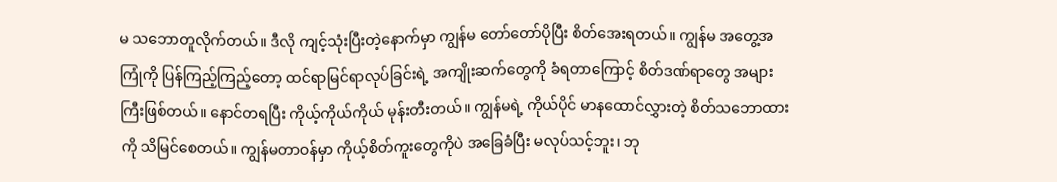မ သဘောတူလိုက်တယ်။ ဒီလို ကျင့်သုံးပြီးတဲ့နောက်မှာ ကျွန်မ တော်တော်ပိုပြီး စိတ်အေးရတယ်။ ကျွန်မ အတွေ့အကြုံကို ပြန်ကြည့်ကြည့်တော့ ထင်ရာမြင်ရာလုပ်ခြင်းရဲ့ အကျိုးဆက်တွေကို ခံရတာကြောင့် စိတ်ဒဏ်ရာတွေ အများကြီးဖြစ်တယ်။ နောင်တရပြီး ကိုယ့်ကိုယ်ကိုယ် မုန်းတီးတယ်။ ကျွန်မရဲ့ ကိုယ်ပိုင် မာနထောင်လွှားတဲ့ စိတ်သဘောထားကို သိမြင်စေတယ်။ ကျွန်မတာဝန်မှာ ကိုယ့်စိတ်ကူးတွေကိုပဲ အခြေခံပြီး မလုပ်သင့်ဘူး၊ ဘု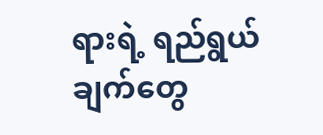ရားရဲ့ ရည်ရွယ်ချက်တွေ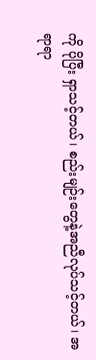ကို ပိုပြီး ရှာသင့်တယ်၊ စည်းမျဉ်းတွေနဲ့အညီလုပ်သင့်တယ်၊ အရာရာ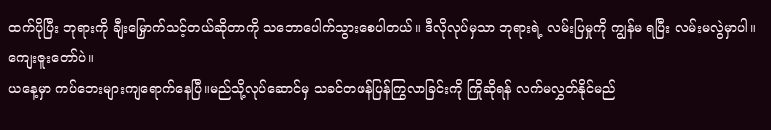ထက်ပိုပြီး ဘုရားကို ချီးမြှောက်သင့်တယ်ဆိုတာကို သဘောပေါက်သွားစေပါတယ်။ ဒီလိုလုပ်မှသာ ဘုရားရဲ့ လမ်းပြမှုကို ကျွန်မ ရပြီး လမ်းမလွဲမှာပါ။ ကျေးဇူးတော်ပဲ။
ယနေ့မှာ ကပ်ဘေးများကျရောက်နေပြီ။မည်သို့လုပ်ဆောင်မှ သခင်တဖန်ပြန်ကြွလာခြင်းကို ကြိုဆိုရန် လက်မလွှတ်နိုင်မည်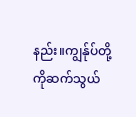နည်း။ကျွန်ုပ်တို့ကိုဆက်သွယ်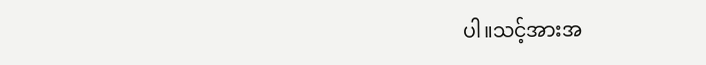ပါ။သင့်အားအ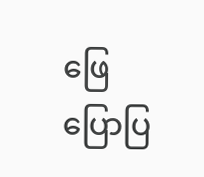ဖြေပြောပြ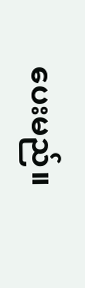ပေးမည်။